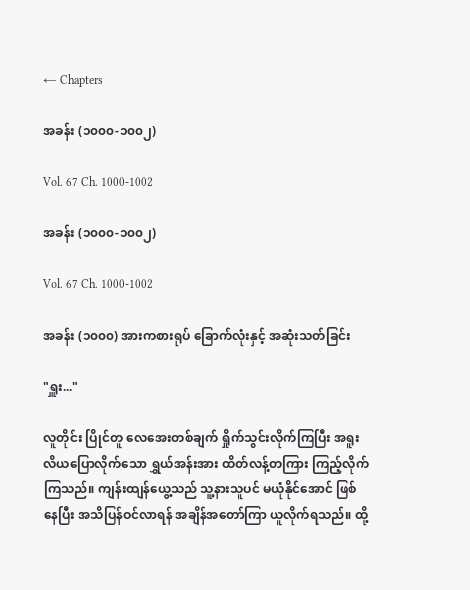← Chapters

အခန်း (၁၀၀၀-၁၀၀၂)

Vol. 67 Ch. 1000-1002

အခန်း (၁၀၀၀-၁၀၀၂)

Vol. 67 Ch. 1000-1002

အခန်း (၁၀၀၀) အားကစားရုပ် ခြောက်လုံးနှင့် အဆုံးသတ်ခြင်း

"ရှူး..."

လူတိုင်း ပြိုင်တူ လေအေးတစ်ချက် ရှိုက်သွင်းလိုက်ကြပြီး အရူးလိယပြောလိုက်သော ရွှယ်အန်းအား ထိတ်လန့်တကြား ကြည့်လိုက်ကြသည်။ ကျန်းထျန်ယွေ့သည် သူ့နားသူပင် မယုံနိုင်အောင် ဖြစ်နေပြီး အသိပြန်ဝင်လာရန် အချိန်အတော်ကြာ ယူလိုက်ရသည်။ ထို့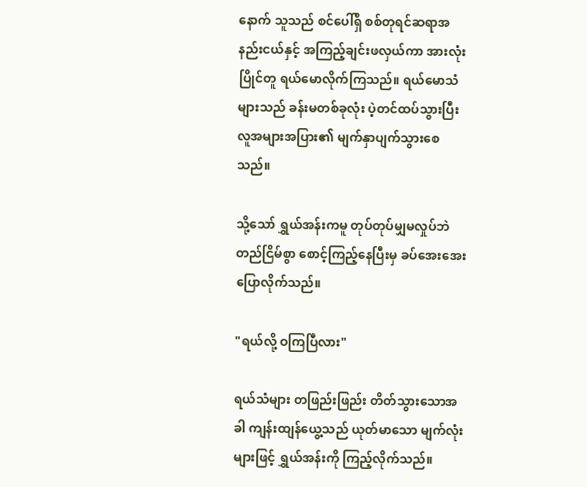နောက် သူသည် စင်ပေါ်ရှိ စစ်တုရင်ဆရာအနည်းငယ်နှင့် အကြည့်ချင်းဖလှယ်ကာ အားလုံး ပြိုင်တူ ရယ်မောလိုက်ကြသည်။ ရယ်မောသံများသည် ခန်းမတစ်ခုလုံး ပဲ့တင်ထပ်သွားပြီး လူအများအပြား၏ မျက်နှာပျက်သွားစေသည်။

သို့သော် ရွှယ်အန်းကမူ တုပ်တုပ်မျှမလှုပ်ဘဲ တည်ငြိမ်စွာ စောင့်ကြည့်နေပြီးမှ ခပ်အေးအေး ပြောလိုက်သည်။

"ရယ်လို့ ဝကြပြီလား"

ရယ်သံများ တဖြည်းဖြည်း တိတ်သွားသောအခါ ကျန်းထျန်ယွေ့သည် ယုတ်မာသော မျက်လုံးများဖြင့် ရွှယ်အန်းကို ကြည့်လိုက်သည်။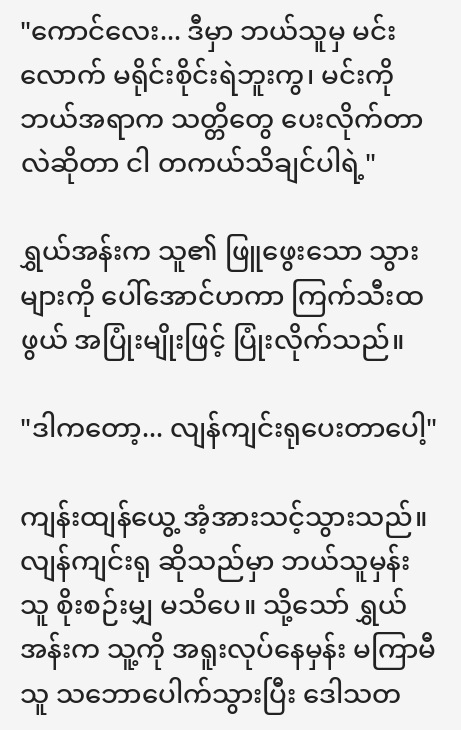"ကောင်လေး... ဒီမှာ ဘယ်သူမှ မင်းလောက် မရိုင်းစိုင်းရဲဘူးကွ၊ မင်းကို ဘယ်အရာက သတ္တိတွေ ပေးလိုက်တာလဲဆိုတာ ငါ တကယ်သိချင်ပါရဲ့"

ရွှယ်အန်းက သူ၏ ဖြူဖွေးသော သွားများကို ပေါ်အောင်ဟကာ ကြက်သီးထဖွယ် အပြုံးမျိုးဖြင့် ပြုံးလိုက်သည်။

"ဒါကတော့... လျန်ကျင်းရုပေးတာပေါ့"

ကျန်းထျန်ယွေ့ အံ့အားသင့်သွားသည်။ လျန်ကျင်းရု ဆိုသည်မှာ ဘယ်သူမှန်း သူ စိုးစဉ်းမျှ မသိပေ။ သို့သော် ရွှယ်အန်းက သူ့ကို အရူးလုပ်နေမှန်း မကြာမီ သူ သဘောပေါက်သွားပြီး ဒေါသတ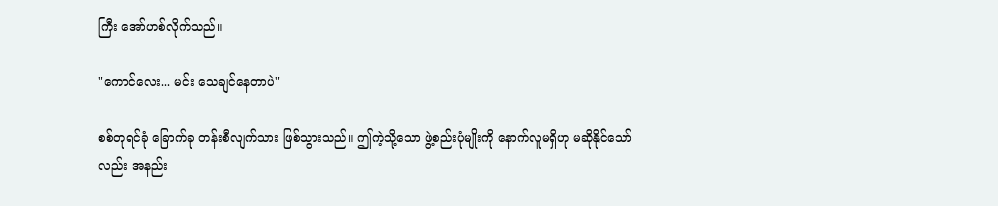ကြီး အော်ဟစ်လိုက်သည်။

"ကောင်လေး... မင်း သေချင်နေတာပဲ"

စစ်တုရင်ခုံ ခြောက်ခု တန်းစီလျက်သား ဖြစ်သွားသည်။ ဤကဲ့သို့သော ဖွဲ့စည်းပုံမျိုးကို နောက်လူမရှိဟု မဆိုနိုင်သော်လည်း အနည်း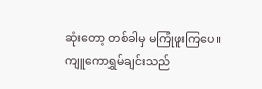ဆုံးတော့ တစ်ခါမှ မကြုံဖူးကြပေ။ ကျူကောရွှမ်ချင်းသည်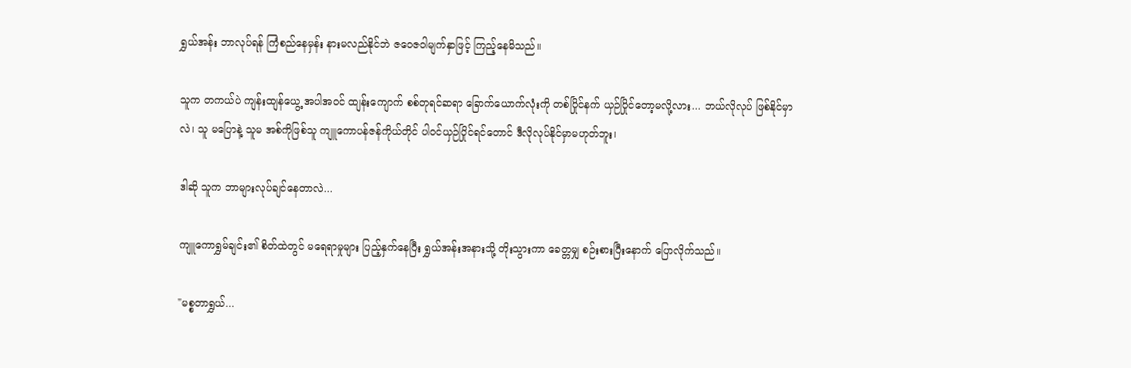ရွှယ်အန်း ဘာလုပ်ရန် ကြံစည်နေမှန်း နားမလည်နိုင်ဘဲ ဇဝေဇဝါမျက်နှာဖြင့် ကြည့်နေမိသည်။

သူက တကယ်ပဲ ကျန်းထျန်ယွေ့ အပါအဝင် ထျန်းကျောက် စစ်တုရင်ဆရာ ခြောက်ယောက်လုံးကို တစ်ပြိုင်နက် ယှဉ်ပြိုင်တော့မလို့လား... ဘယ်လိုလုပ် ဖြစ်နိုင်မှာလဲ၊ သူ မပြောနဲ့ သူမ အစ်ကိုဖြစ်သူ ကျူကောပန်ဇန်ကိုယ်တိုင် ပါဝင်ယှဉ်ပြိုင်ရင်တောင် ဒီလိုလုပ်နိုင်မှာမဟုတ်ဘူး၊

ဒါဆို သူက ဘာများလုပ်ချင်နေတာလဲ...

ကျူကောရွှမ်ချင်း၏ စိတ်ထဲတွင် မရေရာမှုများ ပြည့်နှက်နေပြီး ရွှယ်အန်းအနားသို့ တိုးသွားကာ ခေတ္တမျှ စဉ်းစားပြီးနောက် ပြောလိုက်သည်။

"မစ္စတာရွှယ်...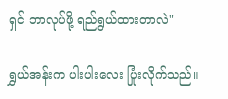ရှင် ဘာလုပ်ဖို့ ရည်ရွယ်ထားတာလဲ"

ရွှယ်အန်းက ပါးပါးလေး ပြုံးလိုက်သည်။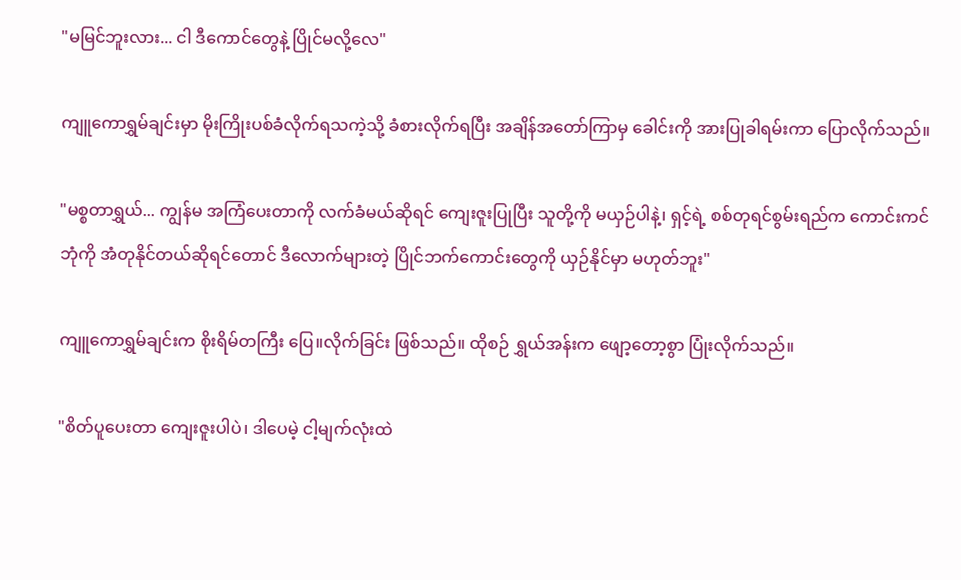"မမြင်ဘူးလား... ငါ ဒီကောင်တွေနဲ့ ပြိုင်မလို့လေ"

ကျူကောရွှမ်ချင်းမှာ မိုးကြိုးပစ်ခံလိုက်ရသကဲ့သို့ ခံစားလိုက်ရပြီး အချိန်အတော်ကြာမှ ခေါင်းကို အားပြုခါရမ်းကာ ပြောလိုက်သည်။

"မစ္စတာရွှယ်... ကျွန်မ အကြံပေးတာကို လက်ခံမယ်ဆိုရင် ကျေးဇူးပြုပြီး သူတို့ကို မယှဉ်ပါနဲ့၊ ရှင့်ရဲ့ စစ်တုရင်စွမ်းရည်က ကောင်းကင်ဘုံကို အံတုနိုင်တယ်ဆိုရင်တောင် ဒီလောက်များတဲ့ ပြိုင်ဘက်ကောင်းတွေကို ယှဉ်နိုင်မှာ မဟုတ်ဘူး"

ကျူကောရွှမ်ချင်းက စိုးရိမ်တကြီး ပြေ။လိုက်ခြင်း ဖြစ်သည်။ ထိုစဉ် ရွှယ်အန်းက ဖျော့တော့စွာ ပြုံးလိုက်သည်။

"စိတ်ပူပေးတာ ကျေးဇူးပါပဲ၊ ဒါပေမဲ့ ငါ့မျက်လုံးထဲ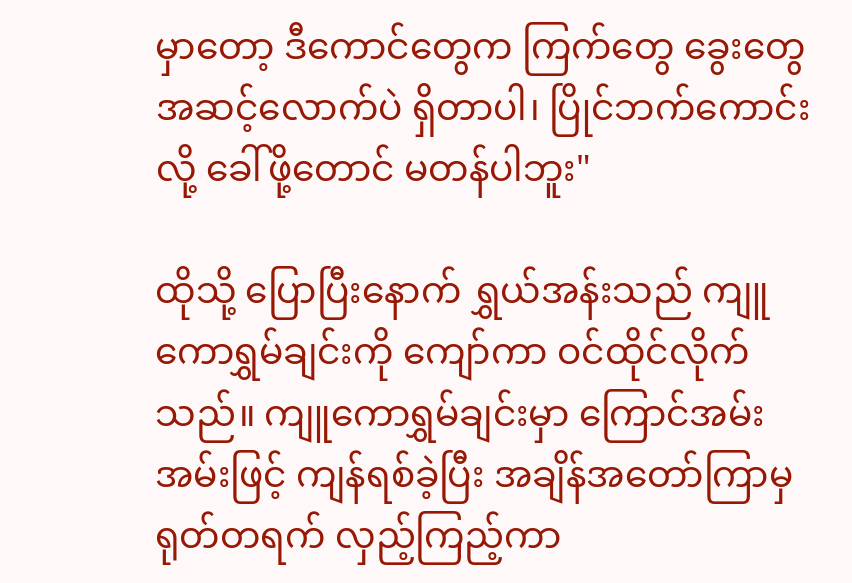မှာတော့ ဒီကောင်တွေက ကြက်တွေ ခွေးတွေအဆင့်လောက်ပဲ ရှိတာပါ၊ ပြိုင်ဘက်ကောင်းလို့ ခေါ်ဖို့တောင် မတန်ပါဘူး"

ထိုသို့ ပြောပြီးနောက် ရွှယ်အန်းသည် ကျူကောရွှမ်ချင်းကို ကျော်ကာ ဝင်ထိုင်လိုက်သည်။ ကျူကောရွှမ်ချင်းမှာ ကြောင်အမ်းအမ်းဖြင့် ကျန်ရစ်ခဲ့ပြီး အချိန်အတော်ကြာမှ ရုတ်တရက် လှည့်ကြည့်ကာ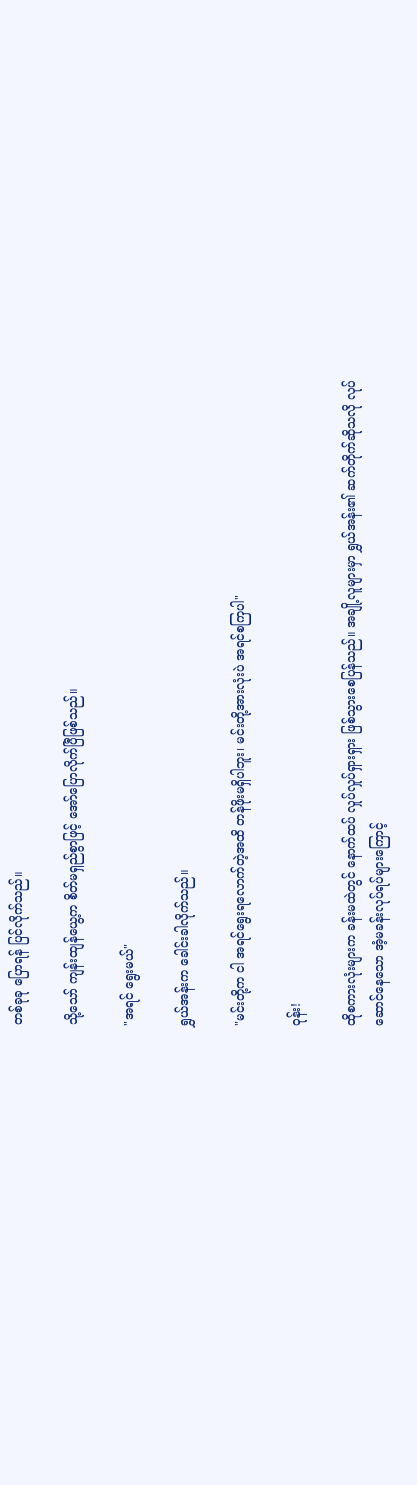တစ်ခုခု ပြောရန် ပြင်လိုက်သည်။

သို့သော် ကျန်းထျန်ယွေ့က စိတ်မရှည်စွာဖြင့် အော်ပြောလိုက်ပြီဖြစ်သည်။

"အရင် ရွေးမယ်"

ရွှယ်အန်းက ခေါင်းခါလိုက်သည်။

"မင်းတို့က ငါ အရင်ရွေးရလောက်တဲ့အထိ တန်ဖိုးမရှိပါဘူး၊ မင်းတို့အားလုံးပဲ အရင်စကြပါ"

ဝုန်း!

ထိုစကားလုံးများက ခန်းမထဲတွင် နောက်ထပ် လှုပ်လှုပ်ရှားရှား ဖြစ်သွားစေပြန်သည်။ အချို့လူများမှာ ရွှယ်အန်း၏ ဆက်တိုက်ဆိုသလို လုပ်ဆောင်နေသော အံ့မခန်းလုပ်ရပ်များကြောင့်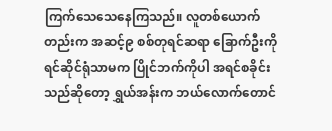ကြက်သေသေနေကြသည်။ လူတစ်ယောက်တည်းက အဆင့်၉ စစ်တုရင်ဆရာ ခြောက်ဦးကို ရင်ဆိုင်ရုံသာမက ပြိုင်ဘက်ကိုပါ အရင်စခိုင်းသည်ဆိုတော့ ရွှယ်အန်းက ဘယ်လောက်တောင်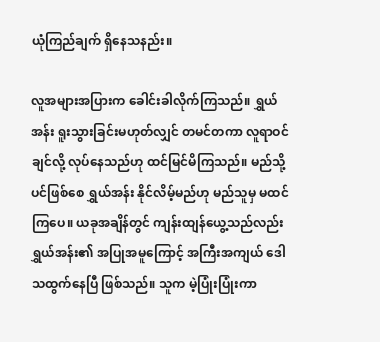ယုံကြည်ချက် ရှိနေသနည်း။

လူအများအပြားက ခေါင်းခါလိုက်ကြသည်။ ရွှယ်အန်း ရူးသွားခြင်းမဟုတ်လျှင် တမင်တကာ လူရာဝင်ချင်လို့ လုပ်နေသည်ဟု ထင်မြင်မိကြသည်။ မည်သို့ပင်ဖြစ်စေ ရွှယ်အန်း နိုင်လိမ့်မည်ဟု မည်သူမှ မထင်ကြပေ။ ယခုအချိန်တွင် ကျန်းထျန်ယွေ့သည်လည်း ရွှယ်အန်း၏ အပြုအမူကြောင့် အကြီးအကျယ် ဒေါသထွက်နေပြီ ဖြစ်သည်။ သူက မဲ့ပြုံးပြုံးကာ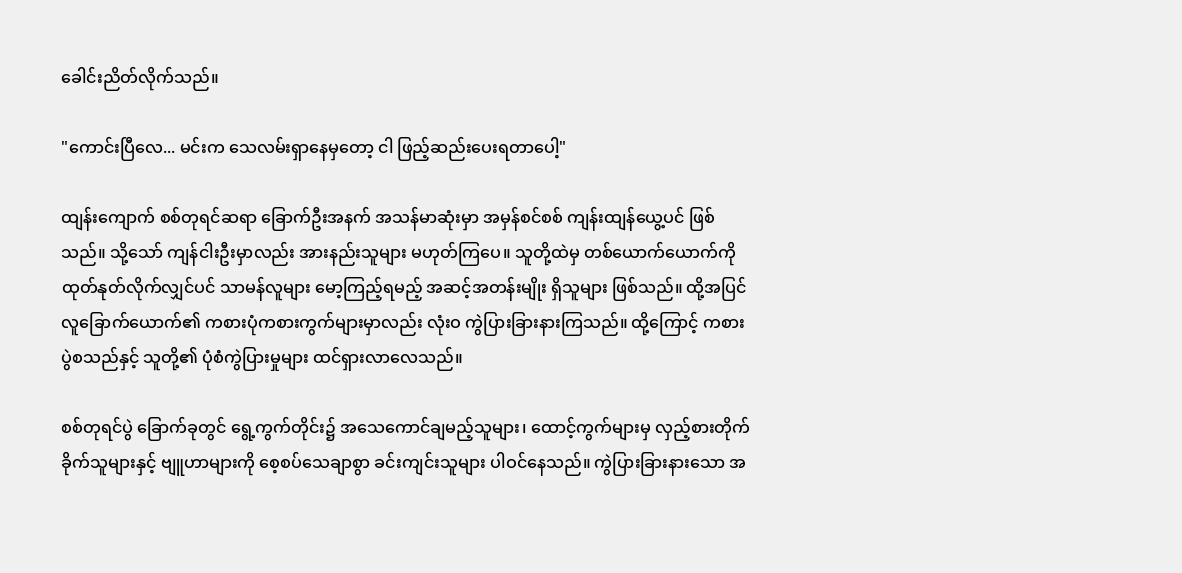ခေါင်းညိတ်လိုက်သည်။

"ကောင်းပြီလေ... မင်းက သေလမ်းရှာနေမှတော့ ငါ ဖြည့်ဆည်းပေးရတာပေါ့"

ထျန်းကျောက် စစ်တုရင်ဆရာ ခြောက်ဦးအနက် အသန်မာဆုံးမှာ အမှန်စင်စစ် ကျန်းထျန်ယွေ့ပင် ဖြစ်သည်။ သို့သော် ကျန်ငါးဦးမှာလည်း အားနည်းသူများ မဟုတ်ကြပေ။ သူတို့ထဲမှ တစ်ယောက်ယောက်ကို ထုတ်နုတ်လိုက်လျှင်ပင် သာမန်လူများ မော့ကြည့်ရမည့် အဆင့်အတန်းမျိုး ရှိသူများ ဖြစ်သည်။ ထို့အပြင် လူခြောက်ယောက်၏ ကစားပုံကစားကွက်များမှာလည်း လုံးဝ ကွဲပြားခြားနားကြသည်။ ထို့ကြောင့် ကစားပွဲစသည်နှင့် သူတို့၏ ပုံစံကွဲပြားမှုများ ထင်ရှားလာလေသည်။

စစ်တုရင်ပွဲ ခြောက်ခုတွင် ရွေ့ကွက်တိုင်း၌ အသေကောင်ချမည့်သူများ၊ ထောင့်ကွက်များမှ လှည့်စားတိုက်ခိုက်သူများနှင့် ဗျူဟာများကို စေ့စပ်သေချာစွာ ခင်းကျင်းသူများ ပါဝင်နေသည်။ ကွဲပြားခြားနားသော အ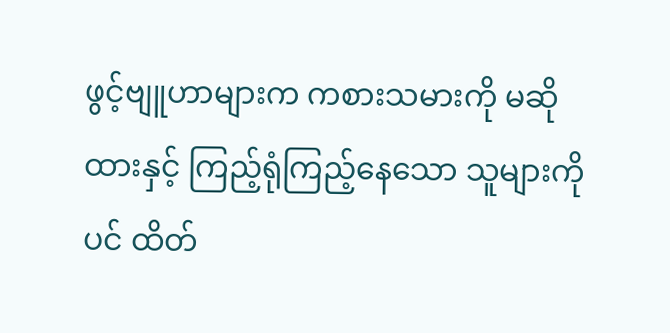ဖွင့်ဗျူဟာများက ကစားသမားကို မဆိုထားနှင့် ကြည့်ရုံကြည့်နေသော သူများကိုပင် ထိတ်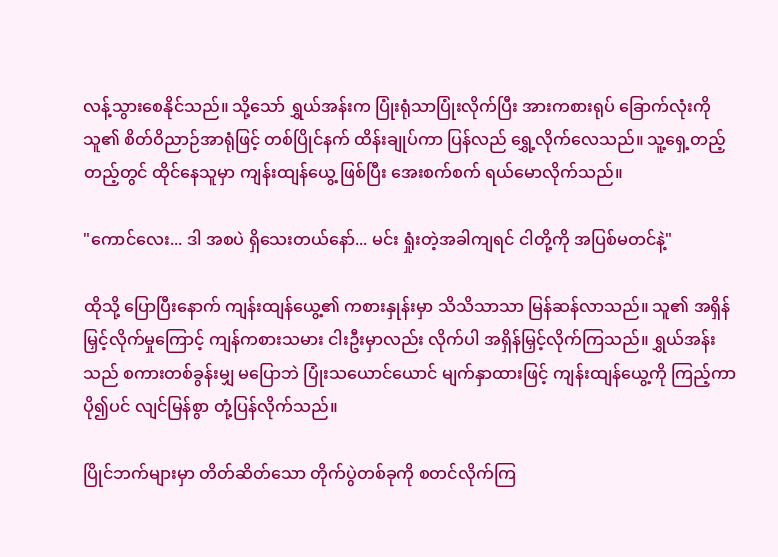လန့်သွားစေနိုင်သည်။ သို့သော် ရွှယ်အန်းက ပြုံးရုံသာပြုံးလိုက်ပြီး အားကစားရုပ် ခြောက်လုံးကို သူ၏ စိတ်ဝိညာဉ်အာရုံဖြင့် တစ်ပြိုင်နက် ထိန်းချုပ်ကာ ပြန်လည် ရွှေ့လိုက်လေသည်။ သူ့ရှေ့တည့်တည့်တွင် ထိုင်နေသူမှာ ကျန်းထျန်ယွေ့ ဖြစ်ပြီး အေးစက်စက် ရယ်မောလိုက်သည်။

"ကောင်လေး... ဒါ အစပဲ ရှိသေးတယ်နော်... မင်း ရှုံးတဲ့အခါကျရင် ငါတို့ကို အပြစ်မတင်နဲ့"

ထိုသို့ ပြောပြီးနောက် ကျန်းထျန်ယွေ့၏ ကစားနှုန်းမှာ သိသိသာသာ မြန်ဆန်လာသည်။ သူ၏ အရှိန်မြှင့်လိုက်မှုကြောင့် ကျန်ကစားသမား ငါးဦးမှာလည်း လိုက်ပါ အရှိန်မြှင့်လိုက်ကြသည်။ ရွှယ်အန်းသည် စကားတစ်ခွန်းမျှ မပြောဘဲ ပြုံးသယောင်ယောင် မျက်နှာထားဖြင့် ကျန်းထျန်ယွေ့ကို ကြည့်ကာ ပို၍ပင် လျင်မြန်စွာ တုံ့ပြန်လိုက်သည်။

ပြိုင်ဘက်များမှာ တိတ်ဆိတ်သော တိုက်ပွဲတစ်ခုကို စတင်လိုက်ကြ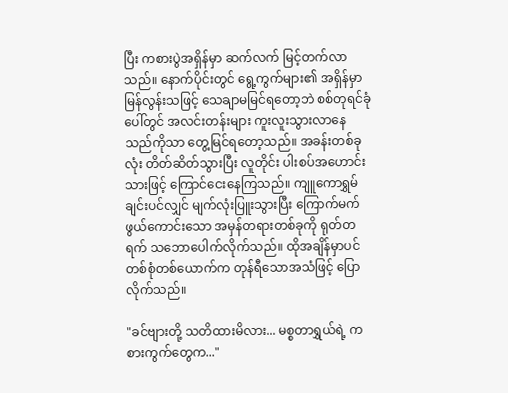ပြီး ကစားပွဲအရှိန်မှာ ဆက်လက် မြင့်တက်လာသည်။ နောက်ပိုင်းတွင် ရွေ့ကွက်များ၏ အရှိန်မှာ မြန်လွန်းသဖြင့် သေချာမမြင်ရတော့ဘဲ စစ်တုရင်ခုံပေါ်တွင် အလင်းတန်းများ ကူးလူးသွားလာနေသည်ကိုသာ တွေ့မြင်ရတော့သည်။ အခန်းတစ်ခုလုံး တိတ်ဆိတ်သွားပြီး လူတိုင်း ပါးစပ်အဟောင်းသားဖြင့် ကြောင်ငေးနေကြသည်။ ကျူကောရွှမ်ချင်းပင်လျှင် မျက်လုံးပြူးသွားပြီး ကြောက်မက်ဖွယ်ကောင်းသော အမှန်တရားတစ်ခုကို ရုတ်တရက် သဘောပေါက်လိုက်သည်။ ထိုအချိန်မှာပင် တစ်စုံတစ်ယောက်က တုန်ရီသောအသံဖြင့် ပြောလိုက်သည်။

"ခင်ဗျားတို့ သတိထားမိလား... မစ္စတာရွှယ်ရဲ့ ကစားကွက်တွေက..."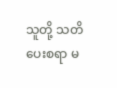သူတို့ သတိပေးစရာ မ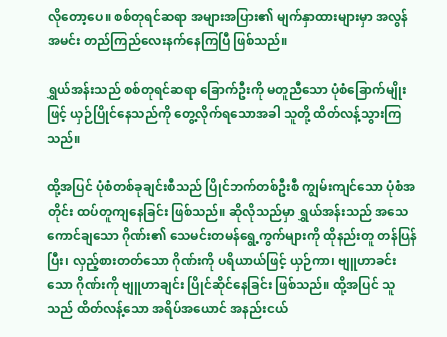လိုတော့ပေ။ စစ်တုရင်ဆရာ အများအပြား၏ မျက်နှာထားများမှာ အလွန်အမင်း တည်ကြည်လေးနက်နေကြပြီ ဖြစ်သည်။

ရွှယ်အန်းသည် စစ်တုရင်ဆရာ ခြောက်ဦးကို မတူညီသော ပုံစံခြောက်မျိုးဖြင့် ယှဉ်ပြိုင်နေသည်ကို တွေ့လိုက်ရသောအခါ သူတို့ ထိတ်လန့်သွားကြသည်။

ထို့အပြင် ပုံစံတစ်ခုချင်းစီသည် ပြိုင်ဘက်တစ်ဦးစီ ကျွမ်းကျင်သော ပုံစံအတိုင်း ထပ်တူကျနေခြင်း ဖြစ်သည်။ ဆိုလိုသည်မှာ ရွှယ်အန်းသည် အသေကောင်ချသော ဂိုဏ်း၏ သေမင်းတမန်ရွေ့ကွက်များကို ထိုနည်းတူ တန်ပြန်ပြီး၊ လှည့်စားတတ်သော ဂိုဏ်းကို ပရိယာယ်ဖြင့် ယှဉ်ကာ၊ ဗျူဟာခင်းသော ဂိုဏ်းကို ဗျူဟာချင်း ပြိုင်ဆိုင်နေခြင်း ဖြစ်သည်။ ထို့အပြင် သူသည် ထိတ်လန့်သော အရိပ်အယောင် အနည်းငယ်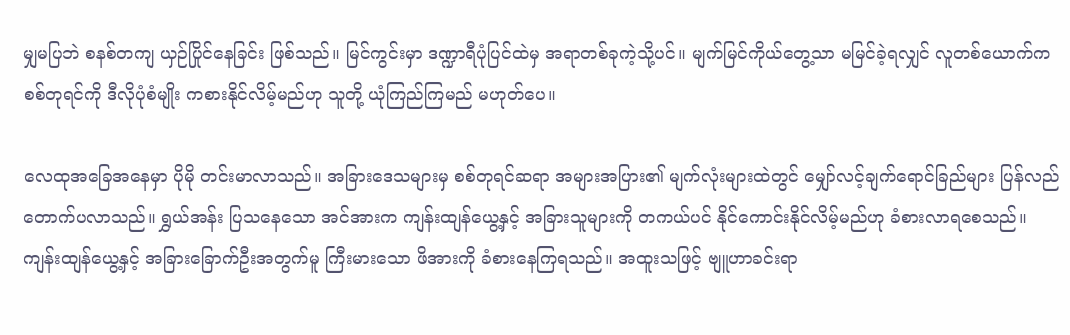မျှမပြဘဲ စနစ်တကျ ယှဉ်ပြိုင်နေခြင်း ဖြစ်သည်။ မြင်ကွင်းမှာ ဒဏ္ဍာရီပုံပြင်ထဲမှ အရာတစ်ခုကဲ့သို့ပင်။ မျက်မြင်ကိုယ်တွေ့သာ မမြင်ခဲ့ရလျှင် လူတစ်ယောက်က စစ်တုရင်ကို ဒီလိုပုံစံမျိုး ကစားနိုင်လိမ့်မည်ဟု သူတို့ ယုံကြည်ကြမည် မဟုတ်ပေ။

လေထုအခြေအနေမှာ ပိုမို တင်းမာလာသည်။ အခြားဒေသများမှ စစ်တုရင်ဆရာ အများအပြား၏ မျက်လုံးများထဲတွင် မျှော်လင့်ချက်ရောင်ခြည်များ ပြန်လည် တောက်ပလာသည်။ ရွှယ်အန်း ပြသနေသော အင်အားက ကျန်းထျန်ယွေ့နှင့် အခြားသူများကို တကယ်ပင် နိုင်ကောင်းနိုင်လိမ့်မည်ဟု ခံစားလာရစေသည်။ ကျန်းထျန်ယွေ့နှင့် အခြားခြောက်ဦးအတွက်မူ ကြီးမားသော ဖိအားကို ခံစားနေကြရသည်။ အထူးသဖြင့် ဗျူဟာခင်းရာ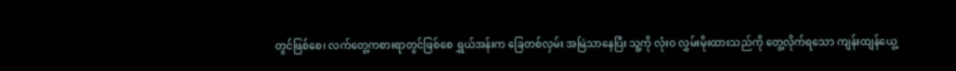တွင်ဖြစ်စေ၊ လက်တွေ့ကစားရာတွင်ဖြစ်စေ ရွှယ်အန်းက ခြေတစ်လှမ်း အမြဲသာနေပြီး သူ့ကို လုံးဝ လွှမ်းမိုးထားသည်ကို တွေ့လိုက်ရသော ကျန်းထျန်ယွေ့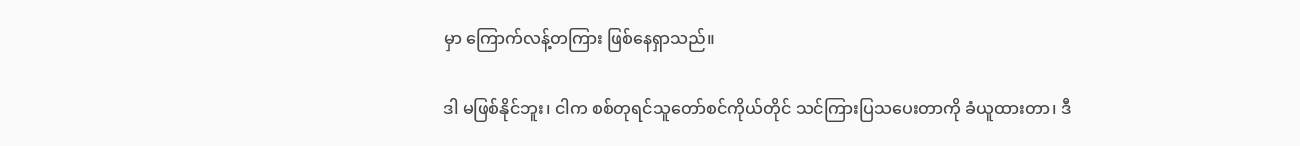မှာ ကြောက်လန့်တကြား ဖြစ်နေရှာသည်။

ဒါ မဖြစ်နိုင်ဘူး၊ ငါက စစ်တုရင်သူတော်စင်ကိုယ်တိုင် သင်ကြားပြသပေးတာကို ခံယူထားတာ၊ ဒီ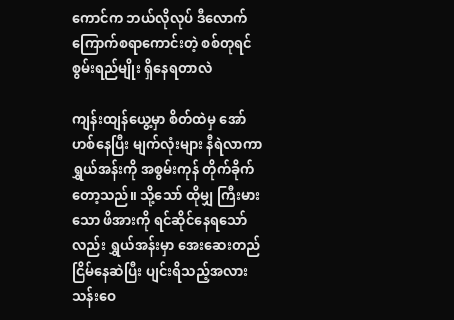ကောင်က ဘယ်လိုလုပ် ဒီလောက်ကြောက်စရာကောင်းတဲ့ စစ်တုရင်စွမ်းရည်မျိုး ရှိနေရတာလဲ

ကျန်းထျန်ယွေ့မှာ စိတ်ထဲမှ အော်ဟစ်နေပြီး မျက်လုံးများ နီရဲလာကာ ရွှယ်အန်းကို အစွမ်းကုန် တိုက်ခိုက်တော့သည်။ သို့သော် ထိုမျှ ကြီးမားသော ဖိအားကို ရင်ဆိုင်နေရသော်လည်း ရွှယ်အန်းမှာ အေးဆေးတည်ငြိမ်နေဆဲပြီး ပျင်းရိသည့်အလား သန်းဝေ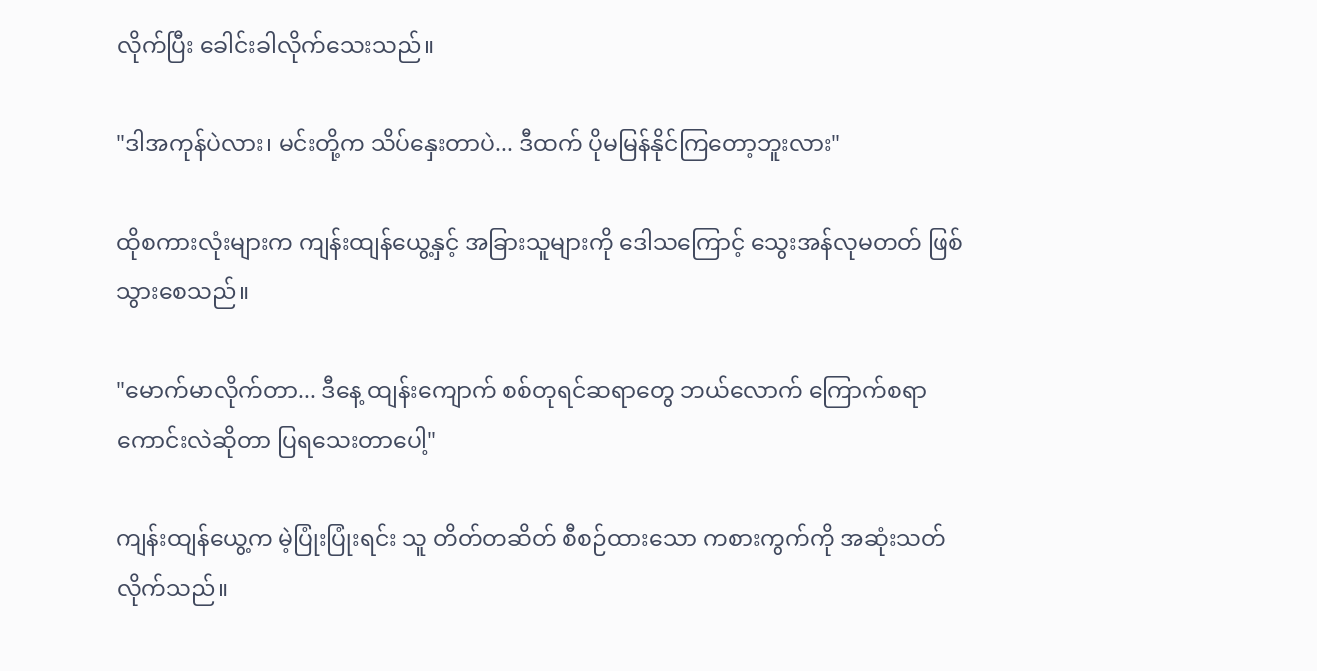လိုက်ပြီး ခေါင်းခါလိုက်သေးသည်။

"ဒါအကုန်ပဲလား၊ မင်းတို့က သိပ်နှေးတာပဲ... ဒီထက် ပိုမမြန်နိုင်ကြတော့ဘူးလား"

ထိုစကားလုံးများက ကျန်းထျန်ယွေ့နှင့် အခြားသူများကို ဒေါသကြောင့် သွေးအန်လုမတတ် ဖြစ်သွားစေသည်။

"မောက်မာလိုက်တာ... ဒီနေ့ ထျန်းကျောက် စစ်တုရင်ဆရာတွေ ဘယ်လောက် ကြောက်စရာကောင်းလဲဆိုတာ ပြရသေးတာပေါ့"

ကျန်းထျန်ယွေ့က မဲ့ပြုံးပြုံးရင်း သူ တိတ်တဆိတ် စီစဉ်ထားသော ကစားကွက်ကို အဆုံးသတ်လိုက်သည်။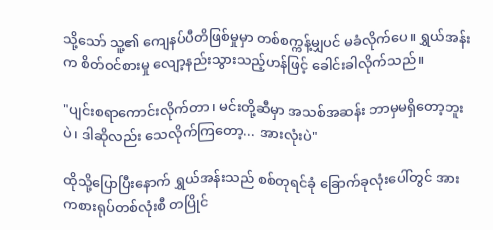သို့သော် သူ့၏ ကျေနပ်ပီတိဖြစ်မှုမှာ တစ်စက္ကန့်မျှပင် မခံလိုက်ပေ။ ရွှယ်အန်းက စိတ်ဝင်စားမှု လျော့နည်းသွားသည့်ဟန်ဖြင့် ခေါင်းခါလိုက်သည်။

"ပျင်းစရာကောင်းလိုက်တာ၊ မင်းတို့ဆီမှာ အသစ်အဆန်း ဘာမှမရှိတော့ဘူးပဲ၊ ဒါဆိုလည်း သေလိုက်ကြတော့... အားလုံးပဲ"

ထိုသို့ပြောပြီးနောက် ရွှယ်အန်းသည် စစ်တုရင်ခုံ ခြောက်ခုလုံးပေါ်တွင် အားကစားရုပ်တစ်လုံးစီ တပြိုင်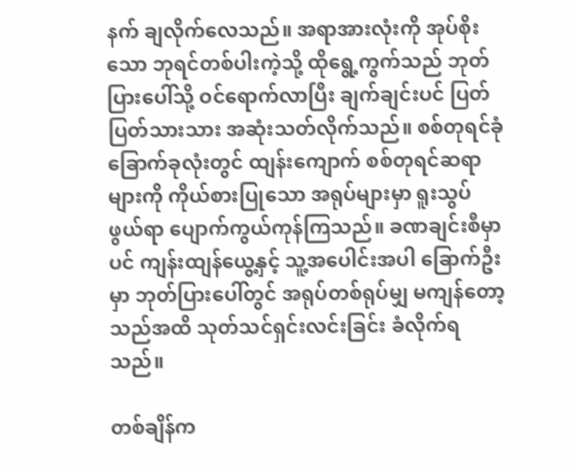နက် ချလိုက်လေသည်။ အရာအားလုံးကို အုပ်စိုးသော ဘုရင်တစ်ပါးကဲ့သို့ ထိုရွေ့ကွက်သည် ဘုတ်ပြားပေါ်သို့ ဝင်ရောက်လာပြီး ချက်ချင်းပင် ပြတ်ပြတ်သားသား အဆုံးသတ်လိုက်သည်။ စစ်တုရင်ခုံ ခြောက်ခုလုံးတွင် ထျန်းကျောက် စစ်တုရင်ဆရာများကို ကိုယ်စားပြုသော အရုပ်များမှာ ရူးသွပ်ဖွယ်ရာ ပျောက်ကွယ်ကုန်ကြသည်။ ခဏချင်းစီမှာပင် ကျန်းထျန်ယွေ့နှင့် သူ့အပေါင်းအပါ ခြောက်ဦးမှာ ဘုတ်ပြားပေါ်တွင် အရုပ်တစ်ရုပ်မျှ မကျန်တော့သည်အထိ သုတ်သင်ရှင်းလင်းခြင်း ခံလိုက်ရသည်။

တစ်ချိန်က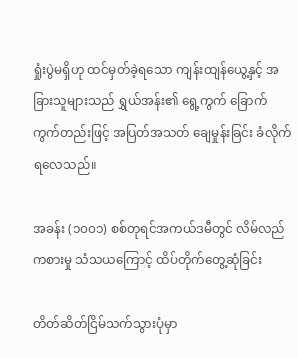ရှုံးပွဲမရှိဟု ထင်မှတ်ခဲ့ရသော ကျန်းထျန်ယွေ့နှင့် အခြားသူများသည် ရွှယ်အန်း၏ ရွေ့ကွက် ခြောက်ကွက်တည်းဖြင့် အပြတ်အသတ် ချေမှုန်းခြင်း ခံလိုက်ရလေသည်။

အခန်း (၁၀၀၁) စစ်တုရင်အကယ်ဒမီတွင် လိမ်လည်ကစားမှု သံသယကြောင့် ထိပ်တိုက်တွေ့ဆုံခြင်း

တိတ်ဆိတ်ငြိမ်သက်သွားပုံမှာ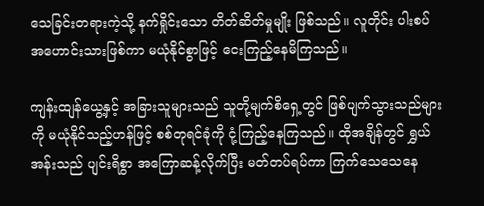သေခြင်းတရားကဲ့သို့ နက်ရှိုင်းသော တိတ်ဆိတ်မှုမျိုး ဖြစ်သည်။ လူတိုင်း ပါးစပ်အဟောင်းသားဖြစ်ကာ မယုံနိုင်စွာဖြင့် ငေးကြည့်နေမိကြသည်။

ကျန်းထျန်ယွေ့နှင့် အခြားသူများသည် သူတို့မျက်စိရှေ့တွင် ဖြစ်ပျက်သွားသည်များကို မယုံနိုင်သည့်ဟန်ဖြင့် စစ်တုရင်ခုံကို ငုံ့ကြည့်နေကြသည်။ ထိုအချိန်တွင် ရွှယ်အန်းသည် ပျင်းရိစွာ အကြောဆန့်လိုက်ပြီး မတ်တပ်ရပ်ကာ ကြက်သေသေနေ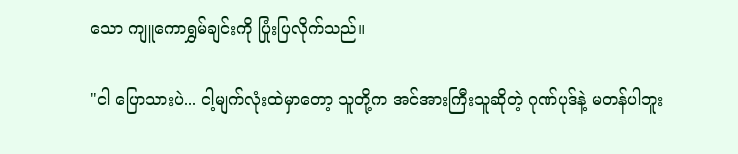သော ကျူကောရွှမ်ချင်းကို ပြုံးပြလိုက်သည်။

"ငါ ပြောသားပဲ... ငါ့မျက်လုံးထဲမှာတော့ သူတို့က အင်အားကြီးသူဆိုတဲ့ ဂုဏ်ပုဒ်နဲ့ မတန်ပါဘူး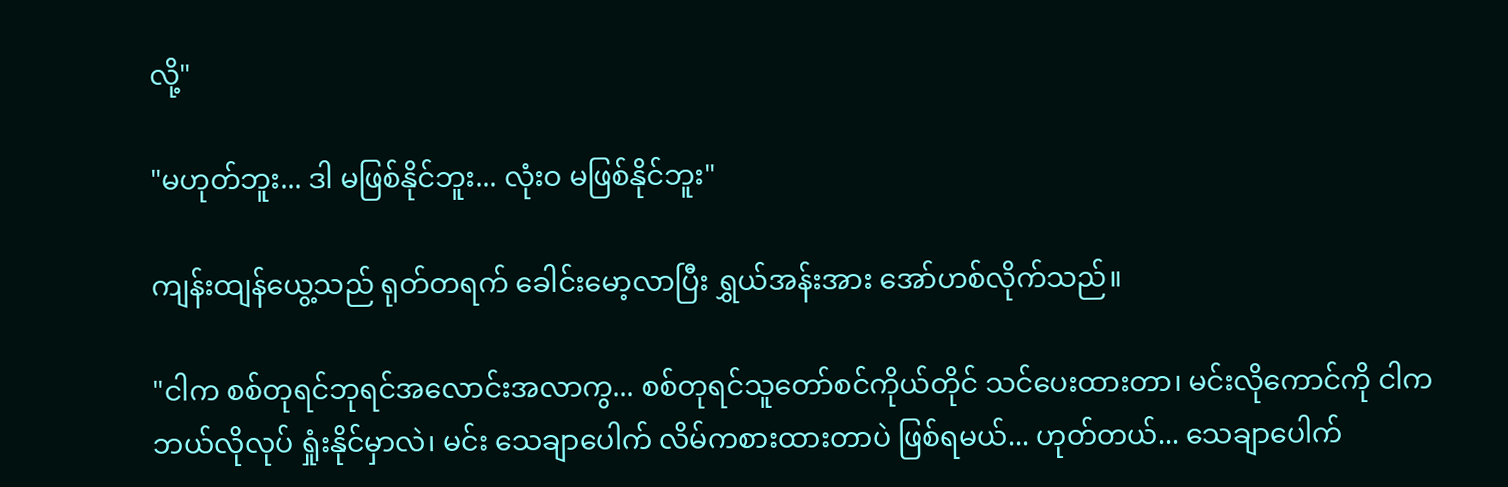လို့"

"မဟုတ်ဘူး... ဒါ မဖြစ်နိုင်ဘူး... လုံးဝ မဖြစ်နိုင်ဘူး"

ကျန်းထျန်ယွေ့သည် ရုတ်တရက် ခေါင်းမော့လာပြီး ရွှယ်အန်းအား အော်ဟစ်လိုက်သည်။

"ငါက စစ်တုရင်ဘုရင်အလောင်းအလာကွ... စစ်တုရင်သူတော်စင်ကိုယ်တိုင် သင်ပေးထားတာ၊ မင်းလိုကောင်ကို ငါက ဘယ်လိုလုပ် ရှုံးနိုင်မှာလဲ၊ မင်း သေချာပေါက် လိမ်ကစားထားတာပဲ ဖြစ်ရမယ်... ဟုတ်တယ်... သေချာပေါက်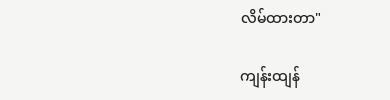လိမ်ထားတာ"

ကျန်းထျန်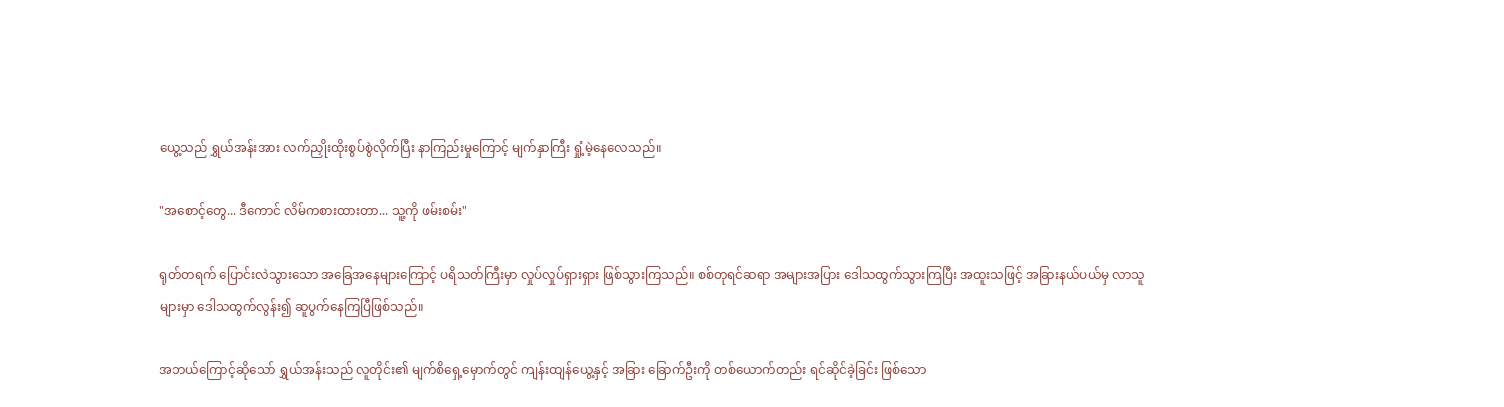ယွေ့သည် ရွှယ်အန်းအား လက်ညှိုးထိုးစွပ်စွဲလိုက်ပြီး နာကြည်းမှုကြောင့် မျက်နှာကြီး ရှုံ့မဲ့နေလေသည်။

"အစောင့်တွေ... ဒီကောင် လိမ်ကစားထားတာ... သူ့ကို ဖမ်းစမ်း"

ရုတ်တရက် ပြောင်းလဲသွားသော အခြေအနေများကြောင့် ပရိသတ်ကြီးမှာ လှုပ်လှုပ်ရှားရှား ဖြစ်သွားကြသည်။ စစ်တုရင်ဆရာ အများအပြား ဒေါသထွက်သွားကြပြီး အထူးသဖြင့် အခြားနယ်ပယ်မှ လာသူများမှာ ဒေါသထွက်လွန်း၍ ဆူပွက်နေကြပြီဖြစ်သည်။

အဘယ်ကြောင့်ဆိုသော် ရွှယ်အန်းသည် လူတိုင်း၏ မျက်စိရှေ့မှောက်တွင် ကျန်းထျန်ယွေ့နှင့် အခြား ခြောက်ဦးကို တစ်ယောက်တည်း ရင်ဆိုင်ခဲ့ခြင်း ဖြစ်သော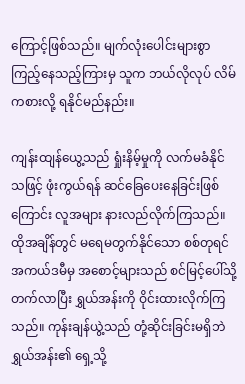ကြောင့်ဖြစ်သည်။ မျက်လုံးပေါင်းများစွာ ကြည့်နေသည့်ကြားမှ သူက ဘယ်လိုလုပ် လိမ်ကစားလို့ ရနိုင်မည်နည်း။

ကျန်းထျန်ယွေ့သည် ရှုံးနိမ့်မှုကို လက်မခံနိုင်သဖြင့် ဖုံးကွယ်ရန် ဆင်ခြေပေးနေခြင်းဖြစ်ကြောင်း လူအများ နားလည်လိုက်ကြသည်။ ထိုအချိန်တွင် မရေမတွက်နိုင်သော စစ်တုရင်အကယ်ဒမီမှ အစောင့်များသည် စင်မြင့်ပေါ်သို့ တက်လာပြီး ရွှယ်အန်းကို ဝိုင်းထားလိုက်ကြသည်။ ကုန်းချန်ယွဲ့သည် တုံ့ဆိုင်းခြင်းမရှိဘဲ ရွှယ်အန်း၏ ရှေ့သို့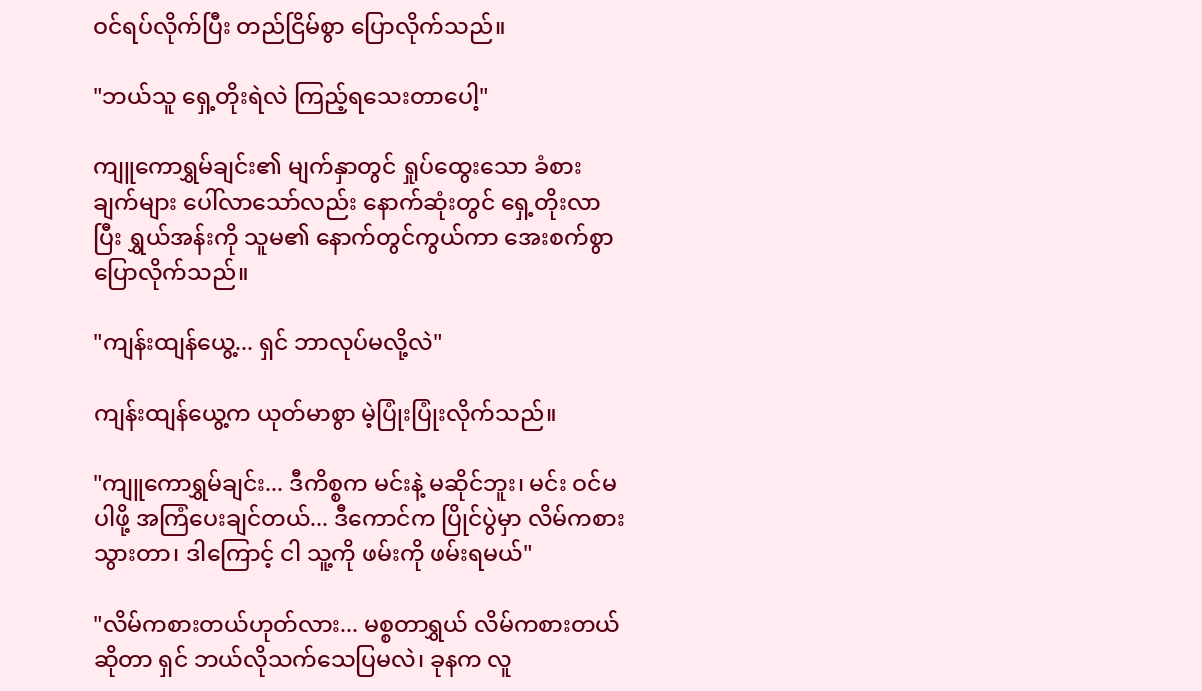ဝင်ရပ်လိုက်ပြီး တည်ငြိမ်စွာ ပြောလိုက်သည်။

"ဘယ်သူ ရှေ့တိုးရဲလဲ ကြည့်ရသေးတာပေါ့"

ကျူကောရွှမ်ချင်း၏ မျက်နှာတွင် ရှုပ်ထွေးသော ခံစားချက်များ ပေါ်လာသော်လည်း နောက်ဆုံးတွင် ရှေ့တိုးလာပြီး ရွှယ်အန်းကို သူမ၏ နောက်တွင်ကွယ်ကာ အေးစက်စွာ ပြောလိုက်သည်။

"ကျန်းထျန်ယွေ့... ရှင် ဘာလုပ်မလို့လဲ"

ကျန်းထျန်ယွေ့က ယုတ်မာစွာ မဲ့ပြုံးပြုံးလိုက်သည်။

"ကျူကောရွှမ်ချင်း... ဒီကိစ္စက မင်းနဲ့ မဆိုင်ဘူး၊ မင်း ဝင်မပါဖို့ အကြံပေးချင်တယ်... ဒီကောင်က ပြိုင်ပွဲမှာ လိမ်ကစားသွားတာ၊ ဒါကြောင့် ငါ သူ့ကို ဖမ်းကို ဖမ်းရမယ်"

"လိမ်ကစားတယ်ဟုတ်လား... မစ္စတာရွှယ် လိမ်ကစားတယ်ဆိုတာ ရှင် ဘယ်လိုသက်သေပြမလဲ၊ ခုနက လူ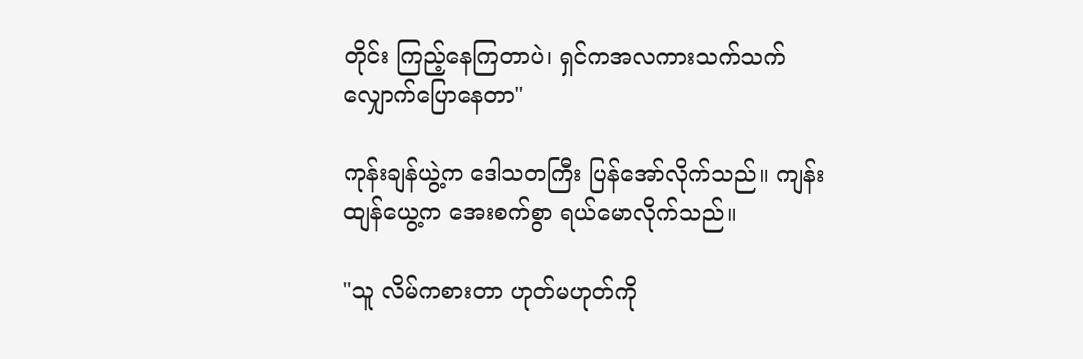တိုင်း ကြည့်နေကြတာပဲ၊ ရှင်ကအလကားသက်သက် လျှောက်ပြောနေတာ"

ကုန်းချန်ယွဲ့က ဒေါသတကြီး ပြန်အော်လိုက်သည်။ ကျန်းထျန်ယွေ့က အေးစက်စွာ ရယ်မောလိုက်သည်။

"သူ လိမ်ကစားတာ ဟုတ်မဟုတ်ကို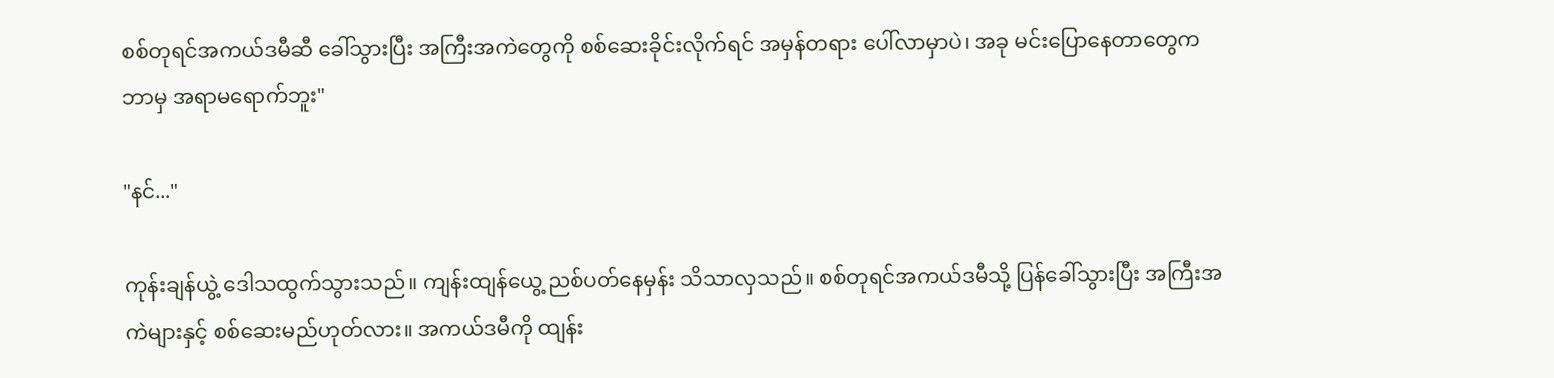စစ်တုရင်အကယ်ဒမီဆီ ခေါ်သွားပြီး အကြီးအကဲတွေကို စစ်ဆေးခိုင်းလိုက်ရင် အမှန်တရား ပေါ်လာမှာပဲ၊ အခု မင်းပြောနေတာတွေက ဘာမှ အရာမရောက်ဘူး"

"နင်..."

ကုန်းချန်ယွဲ့ ဒေါသထွက်သွားသည်။ ကျန်းထျန်ယွေ့ ညစ်ပတ်နေမှန်း သိသာလှသည်။ စစ်တုရင်အကယ်ဒမီသို့ ပြန်ခေါ်သွားပြီး အကြီးအကဲများနှင့် စစ်ဆေးမည်ဟုတ်လား။ အကယ်ဒမီကို ထျန်း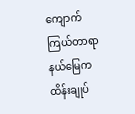ကျောက်ကြယ်တာရာနယ်မြေက ထိန်းချုပ်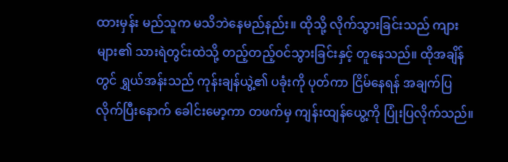ထားမှန်း မည်သူက မသိဘဲနေမည်နည်း။ ထိုသို့ လိုက်သွားခြင်းသည် ကျားများ၏ သားရဲတွင်းထဲသို့ တည့်တည့်ဝင်သွားခြင်းနှင့် တူနေသည်။ ထိုအချိန်တွင် ရွှယ်အန်းသည် ကုန်းချန်ယွဲ့၏ ပခုံးကို ပုတ်ကာ ငြိမ်နေရန် အချက်ပြလိုက်ပြီးနောက် ခေါင်းမော့ကာ တဖက်မှ ကျန်းထျန်ယွေ့ကို ပြုံးပြလိုက်သည်။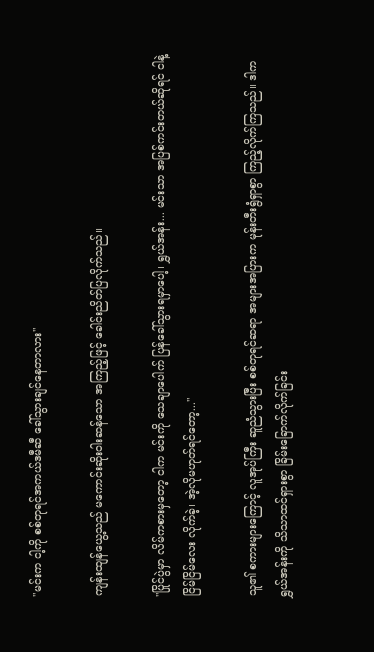"မင်းက ငါ့ကို စစ်တုရင်အကယ်ဒမီဆီ ခေါ်သွားချင်နေတာလား"

ကျန်းထျန်ယွေ့သည် မကောင်းဆိုးဝါးဆန်သော အကြည့်ဖြင့် ခေါင်းညိတ်ပြလိုက်သည်။

"ပြိုင်ပွဲမှာ လိမ်ကစားမှတော့ ငါက မင်းကို သေချာပေါက် ပြန်ခေါ်သွားရမှာပေါ့၊ ရွှယ်အန်း... မင်းသာ အပြစ်ကင်းတယ်ဆိုရင် ငါနဲ့ ငြိမ်ငြိမ်လေး လိုက်ခဲ့၊ အဲ့လိုမဟုတ်ရင်တော့..."

သူ၏ စကားများကြောင့် လူအုပ်ကြီး ဆူညံသွားပြီး စစ်တုရင်ဆရာ အများအပြားက မုန်းတီးရွံရှာစွာ ကြည့်လိုက်ကြသည်။ ဒါက ရွှယ်အန်းကို သိသာထင်ရှားစွာ ခြိမ်းခြောက်လိုက်ခြင်း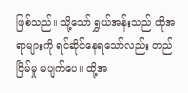ဖြစ်သည်။ သို့သော် ရွှယ်အန်းသည် ထိုအရာများကို ရင်ဆိုင်နေရသော်လည်း တည်ငြိမ်မှု မပျက်ပေ။ ထို့အ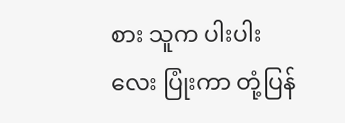စား သူက ပါးပါးလေး ပြုံးကာ တုံ့ပြန်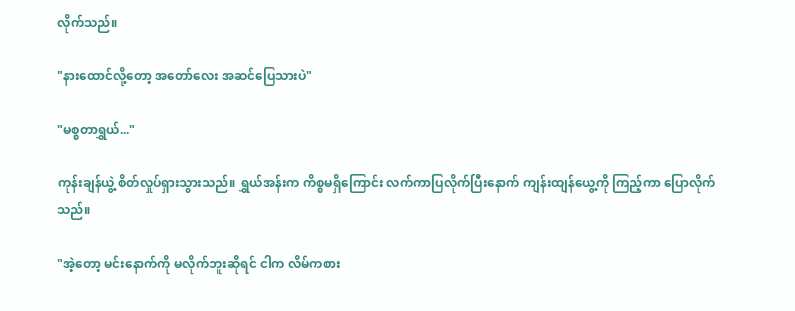လိုက်သည်။

"နားထောင်လို့တော့ အတော်လေး အဆင်ပြေသားပဲ"

"မစ္စတာရွှယ်..."

ကုန်းချန်ယွဲ့ စိတ်လှုပ်ရှားသွားသည်။ ရွှယ်အန်းက ကိစ္စမရှိကြောင်း လက်ကာပြလိုက်ပြီးနောက် ကျန်းထျန်ယွေ့ကို ကြည့်ကာ ပြောလိုက်သည်။

"အဲ့တော့ မင်းနောက်ကို မလိုက်ဘူးဆိုရင် ငါက လိမ်ကစား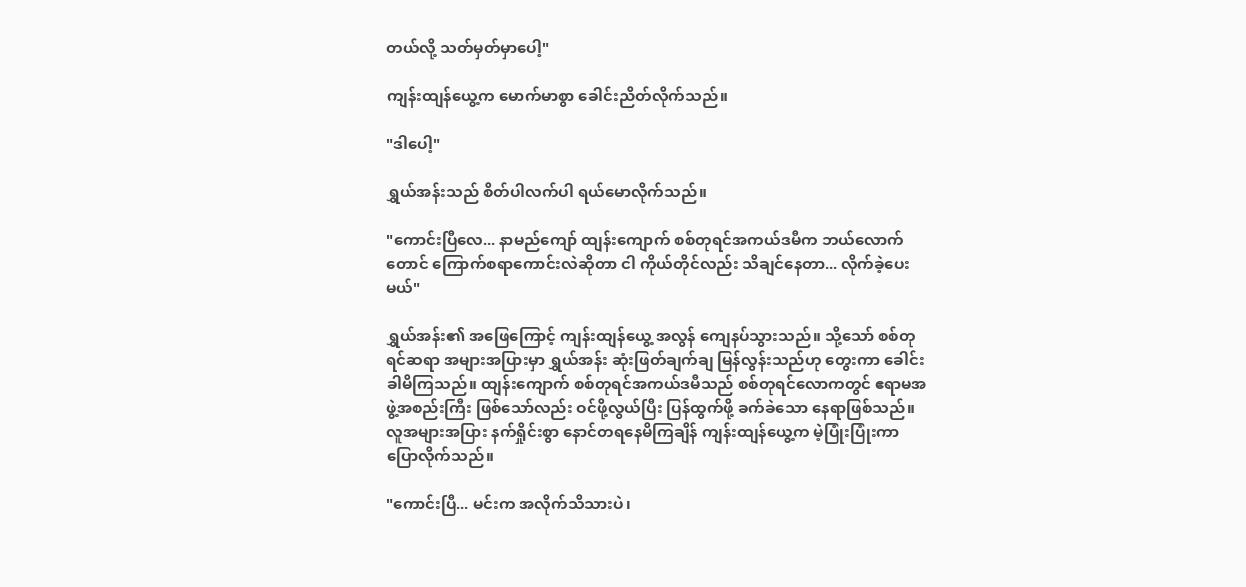တယ်လို့ သတ်မှတ်မှာပေါ့"

ကျန်းထျန်ယွေ့က မောက်မာစွာ ခေါင်းညိတ်လိုက်သည်။

"ဒါပေါ့"

ရွှယ်အန်းသည် စိတ်ပါလက်ပါ ရယ်မောလိုက်သည်။

"ကောင်းပြီလေ... နာမည်ကျော် ထျန်းကျောက် စစ်တုရင်အကယ်ဒမီက ဘယ်လောက်တောင် ကြောက်စရာကောင်းလဲဆိုတာ ငါ ကိုယ်တိုင်လည်း သိချင်နေတာ... လိုက်ခဲ့ပေးမယ်"

ရွှယ်အန်း၏ အဖြေကြောင့် ကျန်းထျန်ယွေ့ အလွန် ကျေနပ်သွားသည်။ သို့သော် စစ်တုရင်ဆရာ အများအပြားမှာ ရွှယ်အန်း ဆုံးဖြတ်ချက်ချ မြန်လွန်းသည်ဟု တွေးကာ ခေါင်းခါမိကြသည်။ ထျန်းကျောက် စစ်တုရင်အကယ်ဒမီသည် စစ်တုရင်လောကတွင် ဧရာမအဖွဲ့အစည်းကြီး ဖြစ်သော်လည်း ဝင်ဖို့လွယ်ပြီး ပြန်ထွက်ဖို့ ခက်ခဲသော နေရာဖြစ်သည်။ လူအများအပြား နက်ရှိုင်းစွာ နောင်တရနေမိကြချိန် ကျန်းထျန်ယွေ့က မဲ့ပြုံးပြုံးကာ ပြောလိုက်သည်။

"ကောင်းပြီ... မင်းက အလိုက်သိသားပဲ၊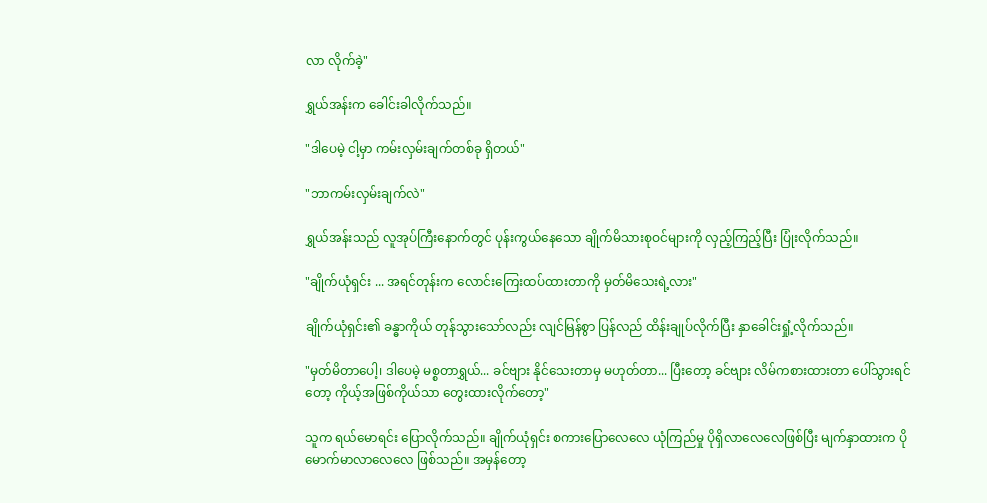လာ လိုက်ခဲ့"

ရွှယ်အန်းက ခေါင်းခါလိုက်သည်။

"ဒါပေမဲ့ ငါ့မှာ ကမ်းလှမ်းချက်တစ်ခု ရှိတယ်"

"ဘာကမ်းလှမ်းချက်လဲ"

ရွှယ်အန်းသည် လူအုပ်ကြီးနောက်တွင် ပုန်းကွယ်နေသော ချိုက်မိသားစုဝင်များကို လှည့်ကြည့်ပြီး ပြုံးလိုက်သည်။

"ချိုက်ယုံရှင်း ... အရင်တုန်းက လောင်းကြေးထပ်ထားတာကို မှတ်မိသေးရဲ့လား"

ချိုက်ယုံရှင်း၏ ခန္ဓာကိုယ် တုန်သွားသော်လည်း လျင်မြန်စွာ ပြန်လည် ထိန်းချုပ်လိုက်ပြီး နှာခေါင်းရှုံ့လိုက်သည်။

"မှတ်မိတာပေါ့၊ ဒါပေမဲ့ မစ္စတာရွှယ်... ခင်ဗျား နိုင်သေးတာမှ မဟုတ်တာ... ပြီးတော့ ခင်ဗျား လိမ်ကစားထားတာ ပေါ်သွားရင်တော့ ကိုယ့်အဖြစ်ကိုယ်သာ တွေးထားလိုက်တော့"

သူက ရယ်မောရင်း ပြောလိုက်သည်။ ချိုက်ယုံရှင်း စကားပြောလေလေ ယုံကြည်မှု ပိုရှိလာလေလေဖြစ်ပြီး မျက်နှာထားက ပိုမောက်မာလာလေလေ ဖြစ်သည်။ အမှန်တော့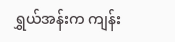ရွှယ်အန်းက ကျန်း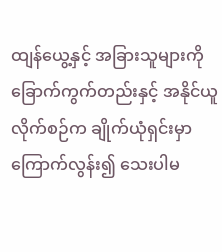ထျန်ယွေ့နှင့် အခြားသူများကို ခြောက်ကွက်တည်းနှင့် အနိုင်ယူလိုက်စဉ်က ချိုက်ယုံရှင်းမှာ ကြောက်လွန်း၍ သေးပါမ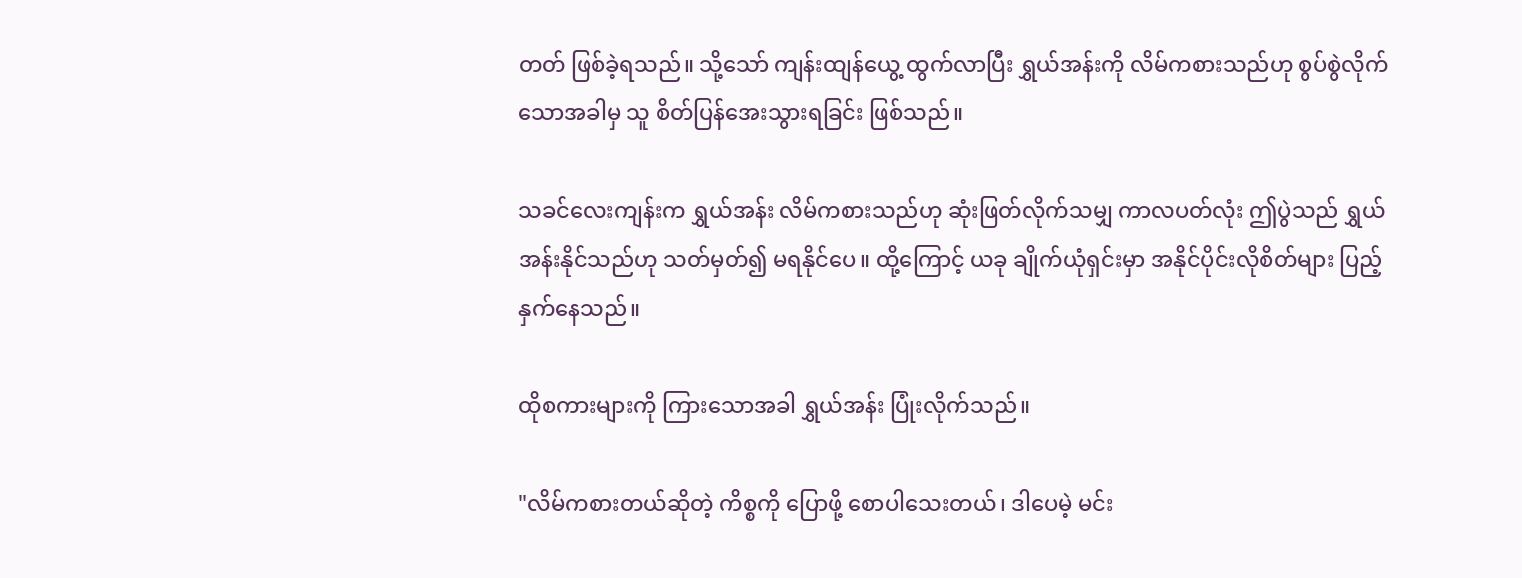တတ် ဖြစ်ခဲ့ရသည်။ သို့သော် ကျန်းထျန်ယွေ့ ထွက်လာပြီး ရွှယ်အန်းကို လိမ်ကစားသည်ဟု စွပ်စွဲလိုက်သောအခါမှ သူ စိတ်ပြန်အေးသွားရခြင်း ဖြစ်သည်။

သခင်လေးကျန်းက ရွှယ်အန်း လိမ်ကစားသည်ဟု ဆုံးဖြတ်လိုက်သမျှ ကာလပတ်လုံး ဤပွဲသည် ရွှယ်အန်းနိုင်သည်ဟု သတ်မှတ်၍ မရနိုင်ပေ။ ထို့ကြောင့် ယခု ချိုက်ယုံရှင်းမှာ အနိုင်ပိုင်းလိုစိတ်များ ပြည့်နှက်နေသည်။

ထိုစကားများကို ကြားသောအခါ ရွှယ်အန်း ပြုံးလိုက်သည်။

"လိမ်ကစားတယ်ဆိုတဲ့ ကိစ္စကို ပြောဖို့ စောပါသေးတယ်၊ ဒါပေမဲ့ မင်း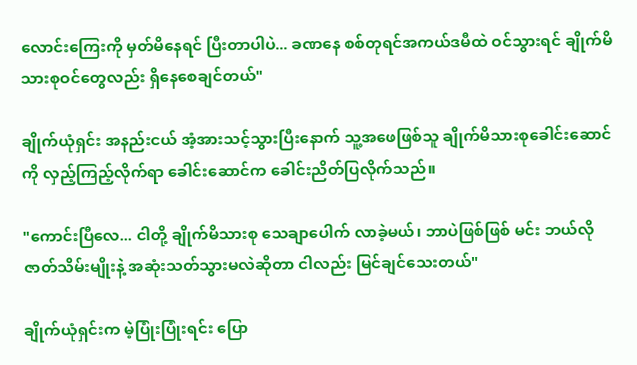လောင်းကြေးကို မှတ်မိနေရင် ပြီးတာပါပဲ... ခဏနေ စစ်တုရင်အကယ်ဒမီထဲ ဝင်သွားရင် ချိုက်မိသားစုဝင်တွေလည်း ရှိနေစေချင်တယ်"

ချိုက်ယုံရှင်း အနည်းငယ် အံ့အားသင့်သွားပြီးနောက် သူ့အဖေဖြစ်သူ ချိုက်မိသားစုခေါင်းဆောင်ကို လှည့်ကြည့်လိုက်ရာ ခေါင်းဆောင်က ခေါင်းညိတ်ပြလိုက်သည်။

"ကောင်းပြီလေ... ငါတို့ ချိုက်မိသားစု သေချာပေါက် လာခဲ့မယ်၊ ဘာပဲဖြစ်ဖြစ် မင်း ဘယ်လိုဇာတ်သိမ်းမျိုးနဲ့ အဆုံးသတ်သွားမလဲဆိုတာ ငါလည်း မြင်ချင်သေးတယ်"

ချိုက်ယုံရှင်းက မဲ့ပြုံးပြုံးရင်း ပြော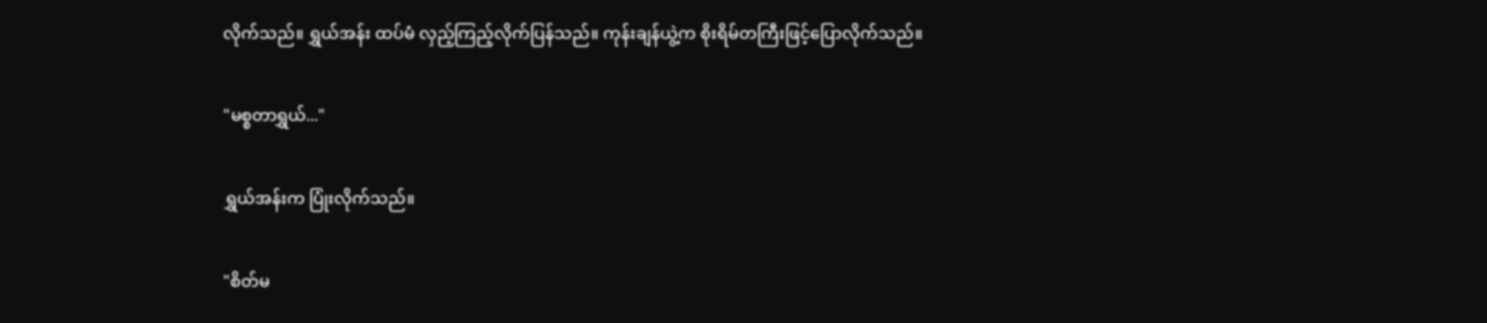လိုက်သည်။ ရွှယ်အန်း ထပ်မံ လှည့်ကြည့်လိုက်ပြန်သည်။ ကုန်းချန်ယွဲ့က စိုးရိမ်တကြီးဖြင့်ပြောလိုက်သည်။

"မစ္စတာရွှယ်..."

ရွှယ်အန်းက ပြုံးလိုက်သည်။

"စိတ်မ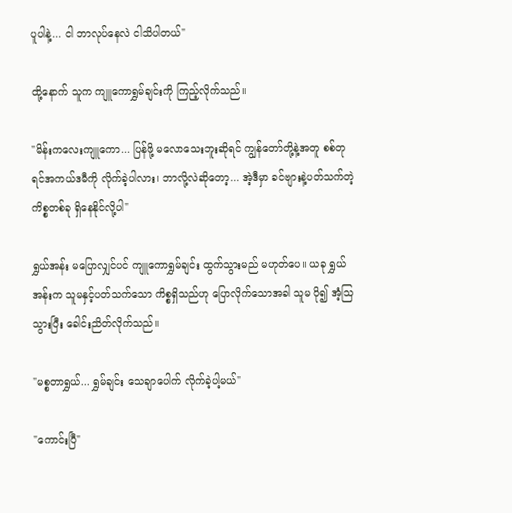ပူပါနဲ့... ငါ ဘာလုပ်နေလဲ ငါသိပါတယ်"

ထို့နောက် သူက ကျူကောရွှမ်ချင်းကို ကြည့်လိုက်သည်။

"မိန်းကလေးကျူကော... ပြန်ဖို့ မလောသေးဘူးဆိုရင် ကျွန်တော်တို့နဲ့အတူ စစ်တုရင်အကယ်ဒမီကို လိုက်ခဲ့ပါလား၊ ဘာလို့လဲဆိုတော့... အဲ့ဒီမှာ ခင်ဗျားနဲ့ပတ်သက်တဲ့ ကိစ္စတစ်ခု ရှိနေနိုင်လို့ပါ"

ရွှယ်အန်း မပြောလျှင်ပင် ကျူကောရွှမ်ချင်း ထွက်သွားမည် မဟုတ်ပေ။ ယခု ရွှယ်အန်းက သူမနှင့်ပတ်သက်သော ကိစ္စရှိသည်ဟု ပြောလိုက်သောအခါ သူမ ပို၍ အံ့သြသွားပြီး ခေါင်းညိတ်လိုက်သည်။

"မစ္စတာရွှယ်... ရွှမ်ချင်း သေချာပေါက် လိုက်ခဲ့ပါ့မယ်"

"ကောင်းပြီ"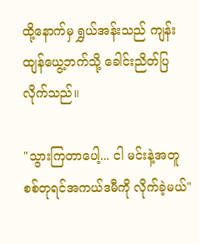ထို့နောက်မှ ရွှယ်အန်းသည် ကျန်းထျန်ယွေ့ဘက်သို့ ခေါင်းညိတ်ပြလိုက်သည်။

"သွားကြတာပေါ့... ငါ မင်းနဲ့အတူ စစ်တုရင်အကယ်ဒမီကို လိုက်ခဲ့မယ်"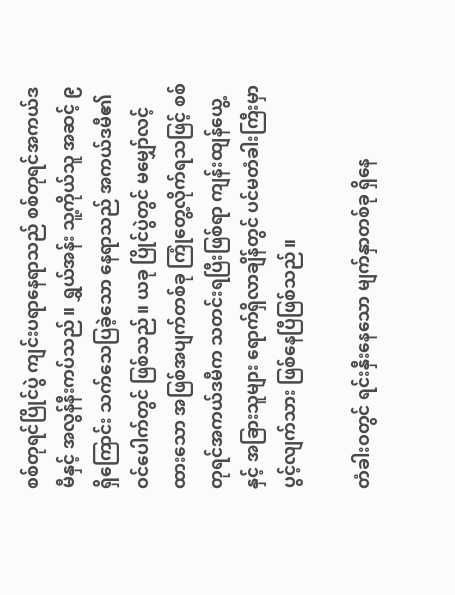စစ်တုရင်ပြိုင်ပွဲ ကျင်းပရာနေရာသည် စစ်တုရင်အကယ်ဒမီနှင့် အလွန်နီးကပ်သည်။ ရွှယ်အန်း သူ့ကိုယ်သူ အဆင့် ၉ ရှိကြောင်း သက်သေပြခဲ့သော နေရာသည် အကယ်ဒမီ၏ ဝင်ပေါက်တွင် ဖြစ်သည်။ ယခု ပြိုင်ပွဲတွင် မမျှော်လင့်ထားသော အဖြစ်အပျက်တစ်ခု ကြုံတွေ့လိုက်ရသဖြင့် စစ်တုရင်အကယ်ဒမီက သတင်းရပြီးဖြစ်ရာ ကျန်းထျန်ယွေ့နှင့် အခြားသူများ ရောက်ရှိလာချိန်တွင် ပင်မတံခါးကြီးမှာ ပွင့်လျက်သား ဖြစ်နေပြီဖြစ်သည်။

တံခါးဝတွင် ရင်းနှီးနေသော မျက်နှာတစ်ခု ရှိနေ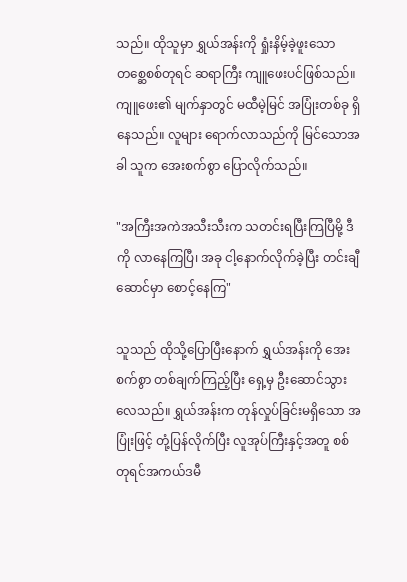သည်။ ထိုသူမှာ ရွှယ်အန်းကို ရှုံးနိမ့်ခဲ့ဖူးသော တစ္ဆေစစ်တုရင် ဆရာကြီး ကျူဖေးပင်ဖြစ်သည်။ ကျူဖေး၏ မျက်နှာတွင် မထီမဲ့မြင် အပြုံးတစ်ခု ရှိနေသည်။ လူများ ရောက်လာသည်ကို မြင်သောအခါ သူက အေးစက်စွာ ပြောလိုက်သည်။

"အကြီးအကဲအသီးသီးက သတင်းရပြီးကြပြီမို့ ဒီကို လာနေကြပြီ၊ အခု ငါ့နောက်လိုက်ခဲ့ပြီး တင်းချီဆောင်မှာ စောင့်နေကြ"

သူသည် ထိုသို့ပြောပြီးနောက် ရွှယ်အန်းကို အေးစက်စွာ တစ်ချက်ကြည့်ပြီး ရှေ့မှ ဦးဆောင်သွားလေသည်။ ရွှယ်အန်းက တုန်လှုပ်ခြင်းမရှိသော အပြုံးဖြင့် တုံ့ပြန်လိုက်ပြီး လူအုပ်ကြီးနှင့်အတူ စစ်တုရင်အကယ်ဒမီ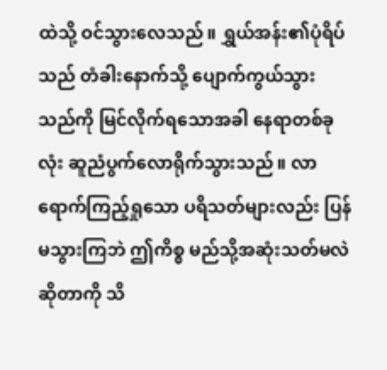ထဲသို့ ဝင်သွားလေသည်။ ရွှယ်အန်း၏ပုံရိပ်သည် တံခါးနောက်သို့ ပျောက်ကွယ်သွားသည်ကို မြင်လိုက်ရသောအခါ နေရာတစ်ခုလုံး ဆူညံပွက်လောရိုက်သွားသည်။ လာရောက်ကြည့်ရှုသော ပရိသတ်များလည်း ပြန်မသွားကြဘဲ ဤကိစ္စ မည်သို့အဆုံးသတ်မလဲဆိုတာကို သိ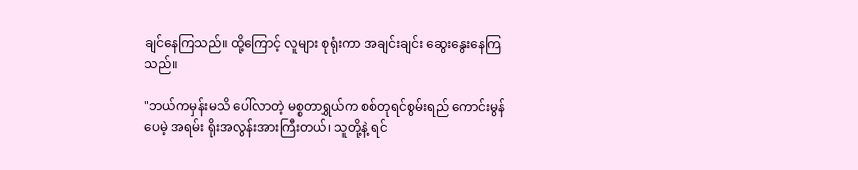ချင်နေကြသည်။ ထို့ကြောင့် လူများ စုရုံးကာ အချင်းချင်း ဆွေးနွေးနေကြသည်။

"ဘယ်ကမှန်းမသိ ပေါ်လာတဲ့ မစ္စတာရွှယ်က စစ်တုရင်စွမ်းရည် ကောင်းမွန်ပေမဲ့ အရမ်း ရိုးအလွန်းအားကြီးတယ်၊ သူတို့နဲ့ ရင်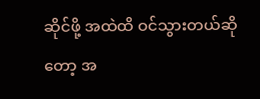ဆိုင်ဖို့ အထဲထိ ဝင်သွားတယ်ဆိုတော့ အ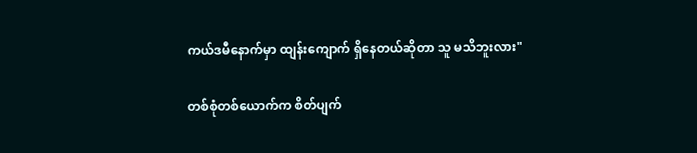ကယ်ဒမီနောက်မှာ ထျန်းကျောက် ရှိနေတယ်ဆိုတာ သူ မသိဘူးလား"

တစ်စုံတစ်ယောက်က စိတ်ပျက်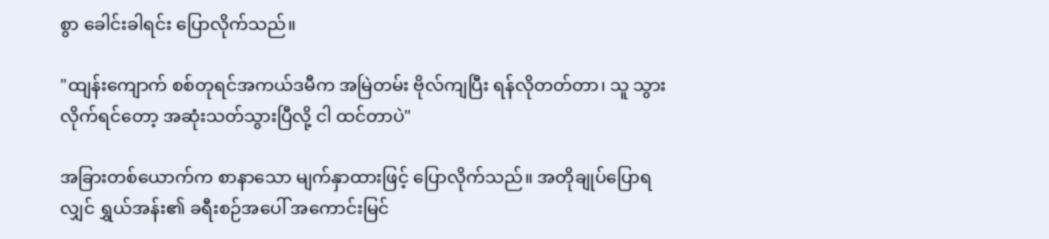စွာ ခေါင်းခါရင်း ပြောလိုက်သည်။

"ထျန်းကျောက် စစ်တုရင်အကယ်ဒမီက အမြဲတမ်း ဗိုလ်ကျပြီး ရန်လိုတတ်တာ၊ သူ သွားလိုက်ရင်တော့ အဆုံးသတ်သွားပြီလို့ ငါ ထင်တာပဲ"

အခြားတစ်ယောက်က စာနာသော မျက်နှာထားဖြင့် ပြောလိုက်သည်။ အတိုချုပ်ပြောရလျှင် ရွှယ်အန်း၏ ခရီးစဉ်အပေါ် အကောင်းမြင်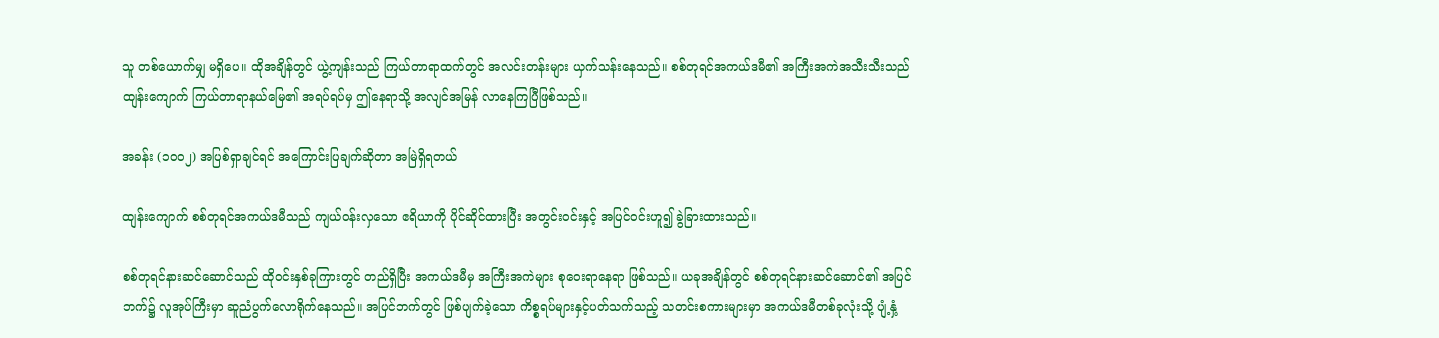သူ တစ်ယောက်မျှ မရှိပေ။ ထိုအချိန်တွင် ယွဲ့ကျန်းသည် ကြယ်တာရာထက်တွင် အလင်းတန်းများ ယှက်သန်းနေသည်။ စစ်တုရင်အကယ်ဒမီ၏ အကြီးအကဲအသီးသီးသည် ထျန်းကျောက် ကြယ်တာရာနယ်မြေ၏ အရပ်ရပ်မှ ဤနေရာသို့ အလျင်အမြန် လာနေကြပြီဖြစ်သည်။

အခန်း (၁၀၀၂) အပြစ်ရှာချင်ရင် အကြောင်းပြချက်ဆိုတာ အမြဲရှိရတယ်

ထျန်းကျောက် စစ်တုရင်အကယ်ဒမီသည် ကျယ်ဝန်းလှသော ဧရိယာကို ပိုင်ဆိုင်ထားပြီး အတွင်းဝင်းနှင့် အပြင်ဝင်းဟူ၍ ခွဲခြားထားသည်။

စစ်တုရင်နားဆင်ဆောင်သည် ထိုဝင်းနှစ်ခုကြားတွင် တည်ရှိပြီး အကယ်ဒမီမှ အကြီးအကဲများ စုဝေးရာနေရာ ဖြစ်သည်။ ယခုအချိန်တွင် စစ်တုရင်နားဆင်ဆောင်၏ အပြင်ဘက်၌ လူအုပ်ကြီးမှာ ဆူညံပွက်လောရိုက်နေသည်။ အပြင်ဘက်တွင် ဖြစ်ပျက်ခဲ့သော ကိစ္စရပ်များနှင့်ပတ်သက်သည့် သတင်းစကားများမှာ အကယ်ဒမီတစ်ခုလုံးသို့ ပျံ့နှံ့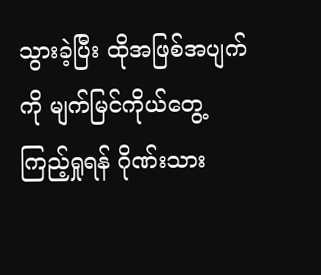သွားခဲ့ပြီး ထိုအဖြစ်အပျက်ကို မျက်မြင်ကိုယ်တွေ့ ကြည့်ရှုရန် ဂိုဏ်းသား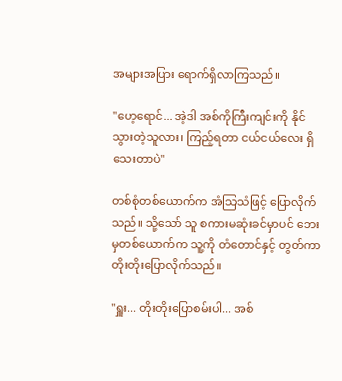အများအပြား ရောက်ရှိလာကြသည်။

"ဟေ့ရောင်... အဲ့ဒါ အစ်ကိုကြီးကျင်းကို နိုင်သွားတဲ့သူလား၊ ကြည့်ရတာ ငယ်ငယ်လေး ရှိသေးတာပဲ"

တစ်စုံတစ်ယောက်က အံသြသံဖြင့် ပြောလိုက်သည်။ သို့သော် သူ စကားမဆုံးခင်မှာပင် ဘေးမှတစ်ယောက်က သူ့ကို တံတောင်နှင့် တွတ်ကာ တိုးတိုးပြောလိုက်သည်။

"ရှူး... တိုးတိုးပြောစမ်းပါ... အစ်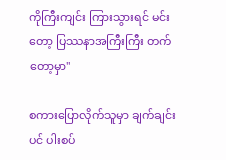ကိုကြီးကျင်း ကြားသွားရင် မင်းတော့ ပြဿနာအကြီးကြီး တက်တော့မှာ"

စကားပြောလိုက်သူမှာ ချက်ချင်းပင် ပါးစပ်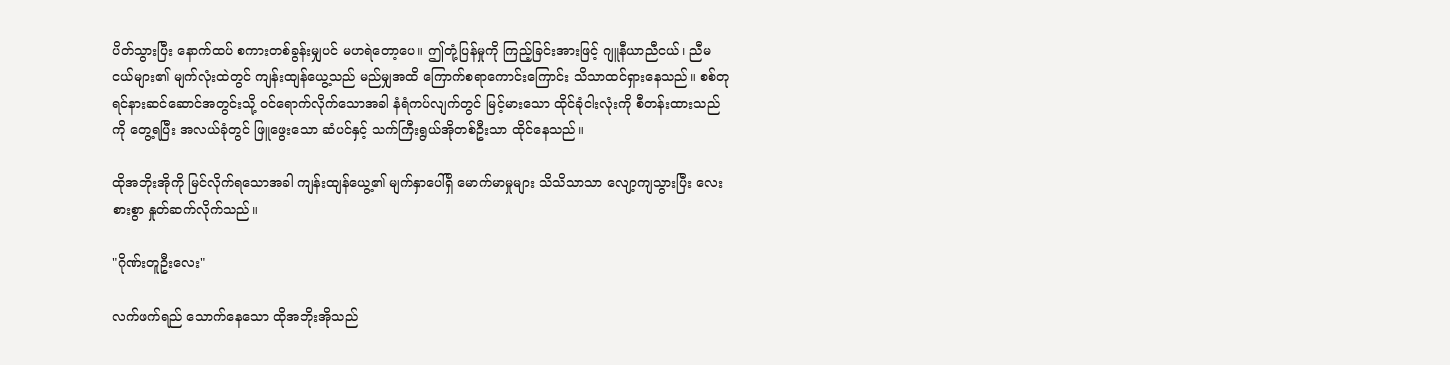ပိတ်သွားပြီး နောက်ထပ် စကားတစ်ခွန်းမျှပင် မဟရဲတော့ပေ။ ဤတုံ့ပြန်မှုကို ကြည့်ခြင်းအားဖြင့် ဂျူနီယာညီငယ်၊ ညီမငယ်များ၏ မျက်လုံးထဲတွင် ကျန်းထျန်ယွေ့သည် မည်မျှအထိ ကြောက်စရာကောင်းကြောင်း သိသာထင်ရှားနေသည်။ စစ်တုရင်နားဆင်ဆောင်အတွင်းသို့ ဝင်ရောက်လိုက်သောအခါ နံရံကပ်လျက်တွင် မြင့်မားသော ထိုင်ခုံငါးလုံးကို စီတန်းထားသည်ကို တွေ့ရပြီး အလယ်ခုံတွင် ဖြူဖွေးသော ဆံပင်နှင့် သက်ကြီးရွယ်အိုတစ်ဦးသာ ထိုင်နေသည်။

ထိုအဘိုးအိုကို မြင်လိုက်ရသောအခါ ကျန်းထျန်ယွေ့၏ မျက်နှာပေါ်ရှိ မောက်မာမှုများ သိသိသာသာ လျော့ကျသွားပြီး လေးစားစွာ နှုတ်ဆက်လိုက်သည်။

"ဂိုဏ်းတူဦးလေး"

လက်ဖက်ရည် သောက်နေသော ထိုအဘိုးအိုသည်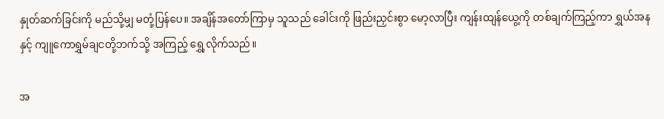နှုတ်ဆက်ခြင်းကို မည်သို့မျှ မတုံ့ပြန်ပေ။ အချိန်အတော်ကြာမှ သူသည် ခေါင်းကို ဖြည်းညှင်းစွာ မော့လာပြီး ကျန်းထျန်ယွေ့ကို တစ်ချက်ကြည့်ကာ ရွှယ်အနနှင့် ကျူကောရွှမ်ချငတို့ဘက်သို့ အကြည့် ရွှေ့လိုက်သည်။

အ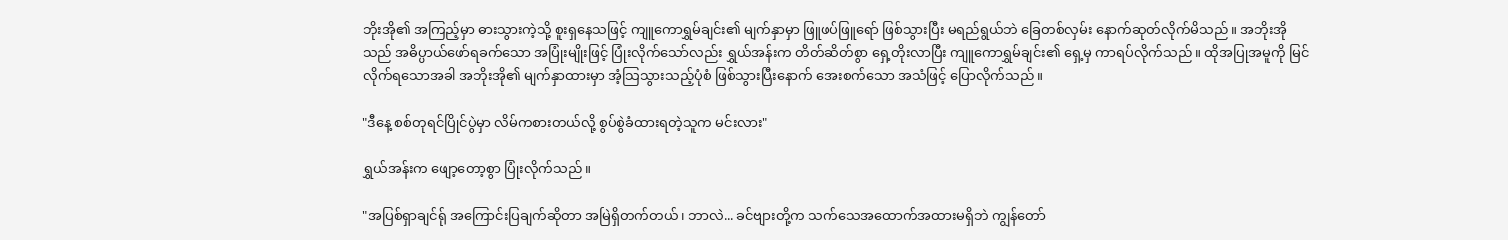ဘိုးအို၏ အကြည့်မှာ ဓားသွားကဲ့သို့ စူးရှနေသဖြင့် ကျူကောရွှမ်ချင်း၏ မျက်နှာမှာ ဖြူဖပ်ဖြူရော် ဖြစ်သွားပြီး မရည်ရွယ်ဘဲ ခြေတစ်လှမ်း နောက်ဆုတ်လိုက်မိသည်။ အဘိုးအိုသည် အဓိပ္ပာယ်ဖော်ရခက်သော အပြုံးမျိုးဖြင့် ပြုံးလိုက်သော်လည်း ရွှယ်အန်းက တိတ်ဆိတ်စွာ ရှေ့တိုးလာပြီး ကျူကောရွှမ်ချင်း၏ ရှေ့မှ ကာရပ်လိုက်သည်။ ထိုအပြုအမူကို မြင်လိုက်ရသောအခါ အဘိုးအို၏ မျက်နှာထားမှာ အံ့သြသွားသည့်ပုံစံ ဖြစ်သွားပြီးနောက် အေးစက်သော အသံဖြင့် ပြောလိုက်သည်။

"ဒီနေ့ စစ်တုရင်ပြိုင်ပွဲမှာ လိမ်ကစားတယ်လို့ စွပ်စွဲခံထားရတဲ့သူက မင်းလား"

ရွှယ်အန်းက ဖျော့တော့စွာ ပြုံးလိုက်သည်။

"အပြစ်ရှာချင်ရ်ု အကြောင်းပြချက်ဆိုတာ အမြဲရှိတက်တယ်၊ ဘာလဲ... ခင်ဗျားတို့က သက်သေအထောက်အထားမရှိဘဲ ကျွန်တော်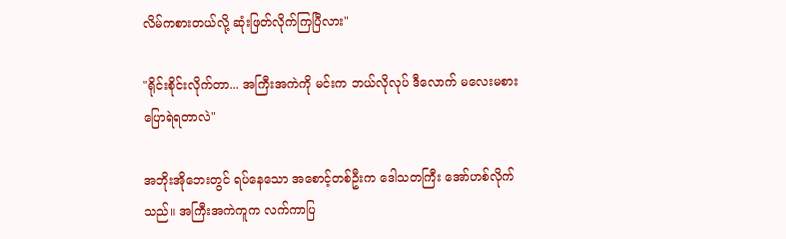လိမ်ကစားတယ်လို့ ဆုံးဖြတ်လိုက်ကြပြီလား"

"ရိုင်းစိုင်းလိုက်တာ... အကြီးအကဲကို မင်းက ဘယ်လိုလုပ် ဒီလောက် မလေးမစား ပြောရဲရတာလဲ"

အဘိုးအိုဘေးတွင် ရပ်နေသော အစောင့်တစ်ဦးက ဒေါသတကြီး အော်ဟစ်လိုက်သည်။ အကြီးအကဲကူက လက်ကာပြ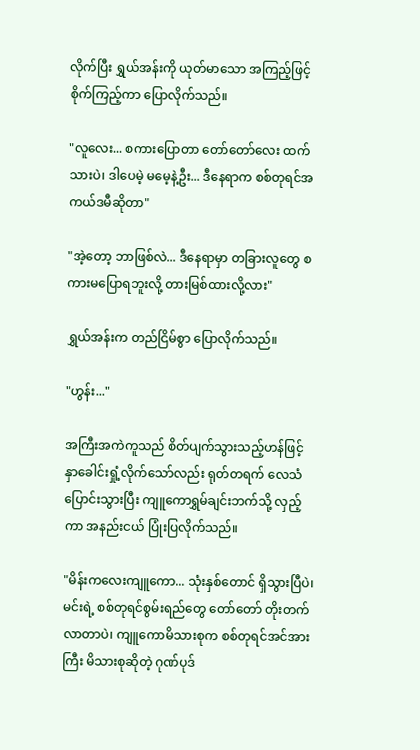လိုက်ပြီး ရွှယ်အန်းကို ယုတ်မာသော အကြည့်ဖြင့် စိုက်ကြည့်ကာ ပြောလိုက်သည်။

"လူလေး... စကားပြောတာ တော်တော်လေး ထက်သားပဲ၊ ဒါပေမဲ့ မမေ့နဲ့ဦး... ဒီနေရာက စစ်တုရင်အကယ်ဒမီဆိုတာ"

"အဲ့တော့ ဘာဖြစ်လဲ... ဒီနေရာမှာ တခြားလူတွေ စကားမပြောရဘူးလို့ တားမြစ်ထားလို့လား"

ရွှယ်အန်းက တည်ငြိမ်စွာ ပြောလိုက်သည်။

"ဟွန်း..."

အကြီးအကဲကူသည် စိတ်ပျက်သွားသည့်ဟန်ဖြင့် နှာခေါင်းရှုံ့လိုက်သော်လည်း ရုတ်တရက် လေသံပြောင်းသွားပြီး ကျူကောရွှမ်ချင်းဘက်သို့ လှည့်ကာ အနည်းငယ် ပြုံးပြလိုက်သည်။

"မိန်းကလေးကျူကော... သုံးနှစ်တောင် ရှိသွားပြီပဲ၊ မင်းရဲ့ စစ်တုရင်စွမ်းရည်တွေ တော်တော် တိုးတက်လာတာပဲ၊ ကျူကောမိသားစုက စစ်တုရင်အင်အားကြီး မိသားစုဆိုတဲ့ ဂုဏ်ပုဒ်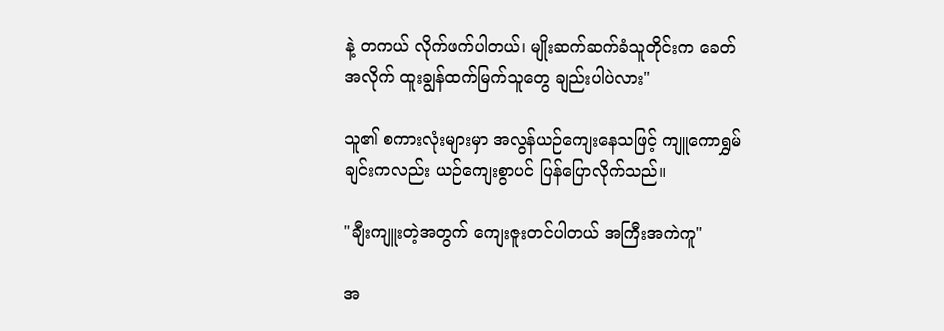နဲ့ တကယ် လိုက်ဖက်ပါတယ်၊ မျိုးဆက်ဆက်ခံသူတိုင်းက ခေတ်အလိုက် ထူးချွန်ထက်မြက်သူတွေ ချည်းပါပဲလား"

သူ၏ စကားလုံးများမှာ အလွန်ယဉ်ကျေးနေသဖြင့် ကျူကောရွှမ်ချင်းကလည်း ယဉ်ကျေးစွာပင် ပြန်ပြောလိုက်သည်။

"ချီးကျူးတဲ့အတွက် ကျေးဇူးတင်ပါတယ် အကြီးအကဲကူ"

အ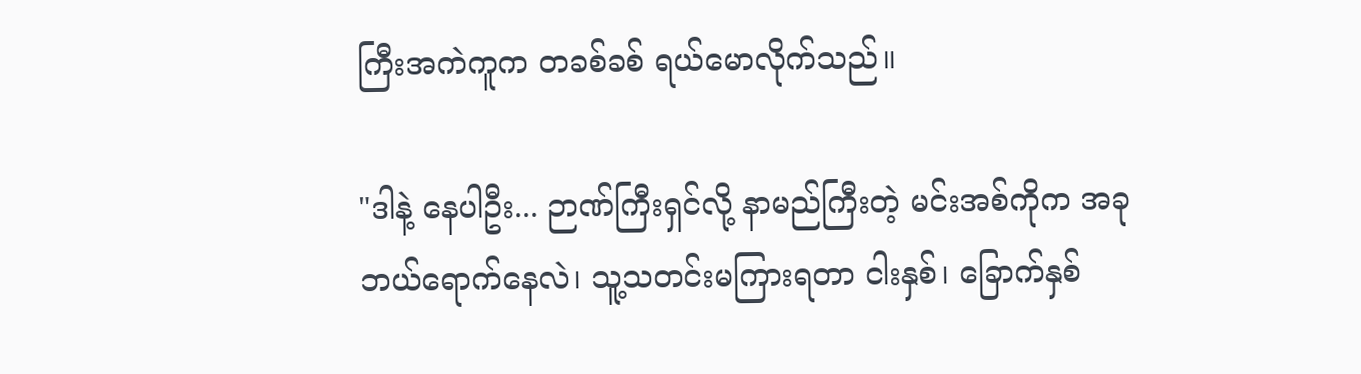ကြီးအကဲကူက တခစ်ခစ် ရယ်မောလိုက်သည်။

"ဒါနဲ့ နေပါဦး... ဉာဏ်ကြီးရှင်လို့ နာမည်ကြီးတဲ့ မင်းအစ်ကိုက အခု ဘယ်ရောက်နေလဲ၊ သူ့သတင်းမကြားရတာ ငါးနှစ်၊ ခြောက်နှစ်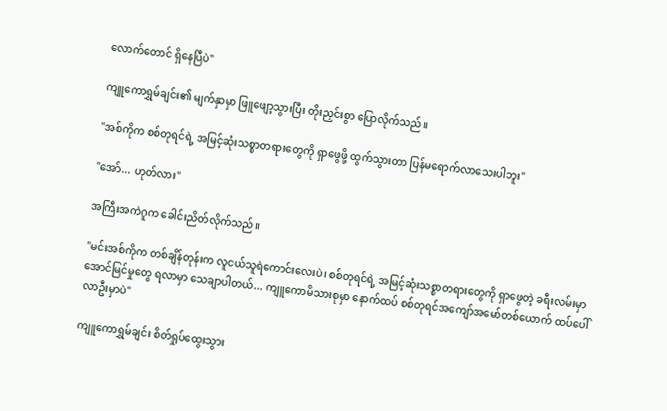လောက်တောင် ရှိနေပြီပဲ"

ကျူကောရွှမ်ချင်း၏ မျက်နှာမှာ ဖြူဖျော့သွားပြီး တိုးညှင်းစွာ ပြောလိုက်သည်။

"အစ်ကိုက စစ်တုရင်ရဲ့ အမြင့်ဆုံးသစ္စာတရားတွေကို ရှာဖွေဖို့ ထွက်သွားတာ ပြန်မရောက်လာသေးပါဘူး"

"အော်... ဟုတ်လား"

အကြီးအကဲဂူက ခေါင်းညိတ်လိုက်သည်။

"မင်းအစ်ကိုက တစ်ချိန်တုန်းက လူငယ်သူရဲကောင်းလေးပဲ၊ စစ်တုရင်ရဲ့ အမြင့်ဆုံးသစ္စာတရားတွေကို ရှာဖွေတဲ့ ခရီးလမ်းမှာ အောင်မြင်မှုတွေ ရလာမှာ သေချာပါတယ်... ကျူကောမိသားစုမှာ နောက်ထပ် စစ်တုရင်အကျော်အမော်တစ်ယောက် ထပ်ပေါ်လာဦးမှာပဲ"

ကျူကောရွှမ်ချင်း စိတ်ရှုပ်ထွေးသွား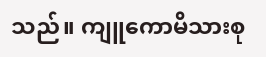သည်။ ကျူကောမိသားစု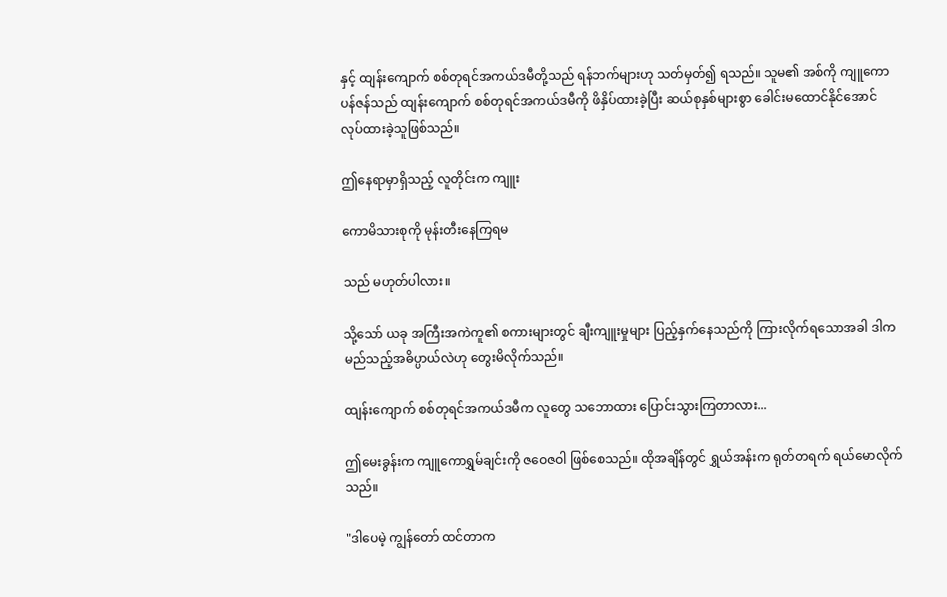နှင့် ထျန်းကျောက် စစ်တုရင်အကယ်ဒမီတို့သည် ရန်ဘက်များဟု သတ်မှတ်၍ ရသည်။ သူမ၏ အစ်ကို ကျူကောပန်ဇန်သည် ထျန်းကျောက် စစ်တုရင်အကယ်ဒမီကို ဖိနှိပ်ထားခဲ့ပြီး ဆယ်စုနှစ်များစွာ ခေါင်းမထောင်နိုင်အောင် လုပ်ထားခဲ့သူဖြစ်သည်။

ဤနေရာမှာရှိသည့် လူတိုင်းက ကျူး

ကောမိသားစုကို မုန်းတီးနေကြရမ

သည် မဟုတ်ပါလား။

သို့သော် ယခု အကြီးအကဲကူ၏ စကားများတွင် ချီးကျူးမှုများ ပြည့်နှက်နေသည်ကို ကြားလိုက်ရသောအခါ ဒါက မည်သည့်အဓိပ္ပာယ်လဲဟု တွေးမိလိုက်သည်။

ထျန်းကျောက် စစ်တုရင်အကယ်ဒမီက လူတွေ သဘောထား ပြောင်းသွားကြတာလား...

ဤမေးခွန်းက ကျူကောရွှမ်ချင်းကို ဇဝေဇဝါ ဖြစ်စေသည်။ ထိုအချိန်တွင် ရွှယ်အန်းက ရုတ်တရက် ရယ်မောလိုက်သည်။

"ဒါပေမဲ့ ကျွန်တော် ထင်တာက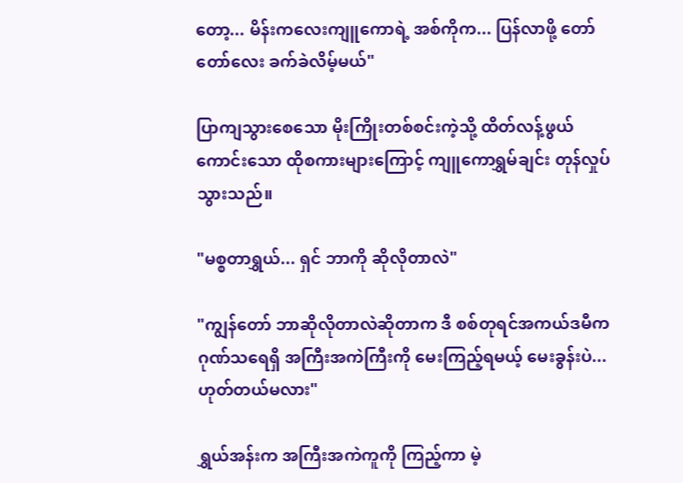တော့... မိန်းကလေးကျူကောရဲ့ အစ်ကိုက... ပြန်လာဖို့ တော်တော်လေး ခက်ခဲလိမ့်မယ်"

ပြာကျသွားစေသော မိုးကြိုးတစ်စင်းကဲ့သို့ ထိတ်လန့်ဖွယ်ကောင်းသော ထိုစကားများကြောင့် ကျူကောရွှမ်ချင်း တုန်လှုပ်သွားသည်။

"မစ္စတာရွှယ်... ရှင် ဘာကို ဆိုလိုတာလဲ"

"ကျွန်တော် ဘာဆိုလိုတာလဲဆိုတာက ဒီ စစ်တုရင်အကယ်ဒမီက ဂုဏ်သရေရှိ အကြီးအကဲကြီးကို မေးကြည့်ရမယ့် မေးခွန်းပဲ... ဟုတ်တယ်မလား"

ရွှယ်အန်းက အကြီးအကဲကူကို ကြည့်ကာ မဲ့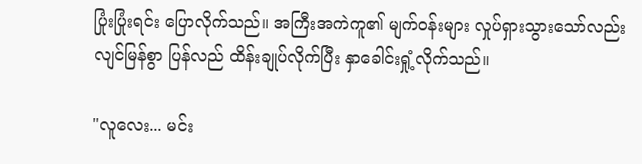ပြုံးပြုံးရင်း ပြောလိုက်သည်။ အကြီးအကဲကူ၏ မျက်ဝန်းများ လှုပ်ရှားသွားသော်လည်း လျင်မြန်စွာ ပြန်လည် ထိန်းချုပ်လိုက်ပြီး နှာခေါင်းရှုံ့လိုက်သည်။

"လူလေး... မင်း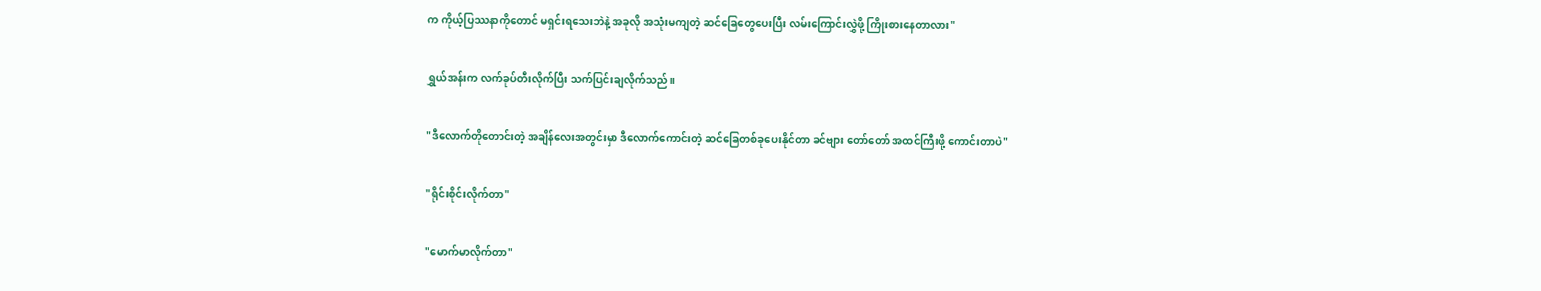က ကိုယ့်ပြဿနာကိုတောင် မရှင်းရသေးဘဲနဲ့ အခုလို အသုံးမကျတဲ့ ဆင်ခြေတွေပေးပြီး လမ်းကြောင်းလွှဲဖို့ ကြိုးစားနေတာလား"

ရွှယ်အန်းက လက်ခုပ်တီးလိုက်ပြီး သက်ပြင်းချလိုက်သည်။

"ဒီလောက်တိုတောင်းတဲ့ အချိန်လေးအတွင်းမှာ ဒီလောက်ကောင်းတဲ့ ဆင်ခြေတစ်ခုပေးနိုင်တာ ခင်ဗျား တော်တော် အထင်ကြီးဖို့ ကောင်းတာပဲ"

"ရိုင်းစိုင်းလိုက်တာ"

"မောက်မာလိုက်တာ"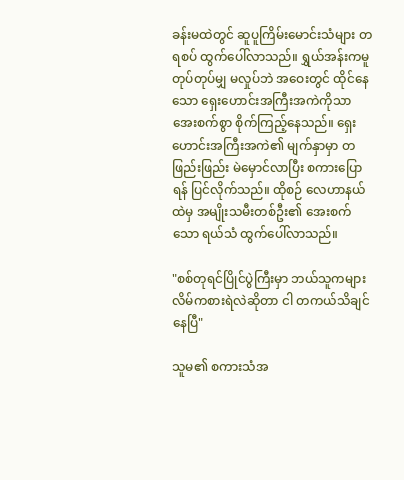ခန်းမထဲတွင် ဆူပူကြိမ်းမောင်းသံများ တရစပ် ထွက်ပေါ်လာသည်။ ရွှယ်အန်းကမူ တုပ်တုပ်မျှ မလှုပ်ဘဲ အဝေးတွင် ထိုင်နေသော ရှေးဟောင်းအကြီးအကဲကိုသာ အေးစက်စွာ စိုက်ကြည့်နေသည်။ ရှေးဟောင်းအကြီးအကဲ၏ မျက်နှာမှာ တဖြည်းဖြည်း မဲမှောင်လာပြီး စကားပြောရန် ပြင်လိုက်သည်။ ထိုစဉ် လေဟာနယ်ထဲမှ အမျိုးသမီးတစ်ဦး၏ အေးစက်သော ရယ်သံ ထွက်ပေါ်လာသည်။

"စစ်တုရင်ပြိုင်ပွဲကြီးမှာ ဘယ်သူကများ လိမ်ကစားရဲလဲဆိုတာ ငါ တကယ်သိချင်နေပြီ"

သူမ၏ စကားသံအ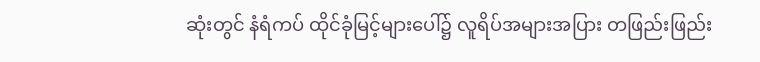ဆုံးတွင် နံရံကပ် ထိုင်ခုံမြင့်များပေါ်၌ လူရိပ်အများအပြား တဖြည်းဖြည်း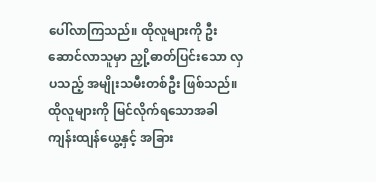ပေါ်လာကြသည်။ ထိုလူများကို ဦးဆောင်လာသူမှာ ညှို့ဓာတ်ပြင်းသော လှပသည့် အမျိုးသမီးတစ်ဦး ဖြစ်သည်။ ထိုလူများကို မြင်လိုက်ရသောအခါ ကျန်းထျန်ယွေ့နှင့် အခြား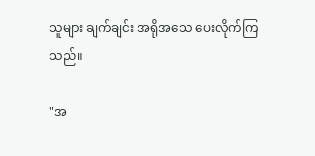သူများ ချက်ချင်း အရိုအသေ ပေးလိုက်ကြသည်။

"အ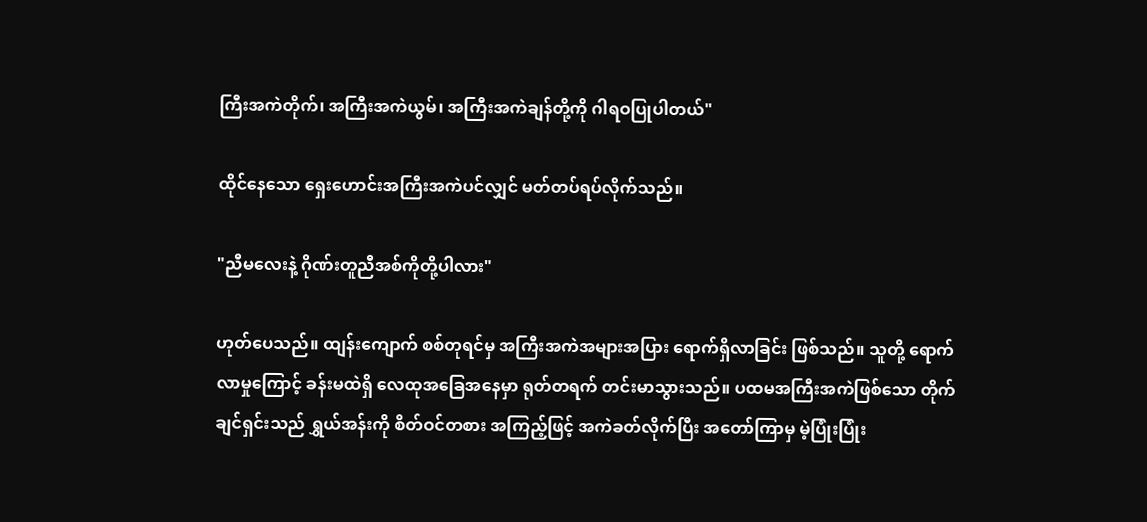ကြီးအကဲတိုက်၊ အကြီးအကဲယွမ်၊ အကြီးအကဲချန်တို့ကို ဂါရဝပြုပါတယ်"

ထိုင်နေသော ရှေးဟောင်းအကြီးအကဲပင်လျှင် မတ်တပ်ရပ်လိုက်သည်။

"ညီမလေးနဲ့ ဂိုဏ်းတူညီအစ်ကိုတို့ပါလား"

ဟုတ်ပေသည်။ ထျန်းကျောက် စစ်တုရင်မှ အကြီးအကဲအများအပြား ရောက်ရှိလာခြင်း ဖြစ်သည်။ သူတို့ ရောက်လာမှုကြောင့် ခန်းမထဲရှိ လေထုအခြေအနေမှာ ရုတ်တရက် တင်းမာသွားသည်။ ပထမအကြီးအကဲဖြစ်သော တိုက်ချင်ရှင်းသည် ရွှယ်အန်းကို စိတ်ဝင်တစား အကြည့်ဖြင့် အကဲခတ်လိုက်ပြီး အတော်ကြာမှ မဲ့ပြုံးပြုံး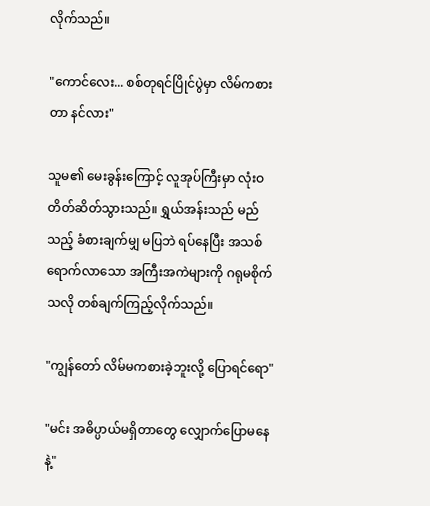လိုက်သည်။

"ကောင်လေး... စစ်တုရင်ပြိုင်ပွဲမှာ လိမ်ကစားတာ နင်လား"

သူမ၏ မေးခွန်းကြောင့် လူအုပ်ကြီးမှာ လုံးဝ တိတ်ဆိတ်သွားသည်။ ရွှယ်အန်းသည် မည်သည့် ခံစားချက်မျှ မပြဘဲ ရပ်နေပြီး အသစ်ရောက်လာသော အကြီးအကဲများကို ဂရုမစိုက်သလို တစ်ချက်ကြည့်လိုက်သည်။

"ကျွန်တော် လိမ်မကစားခဲ့ဘူးလို့ ပြောရင်ရော"

"မင်း အဓိပ္ပာယ်မရှိတာတွေ လျှောက်ပြောမနေနဲ့"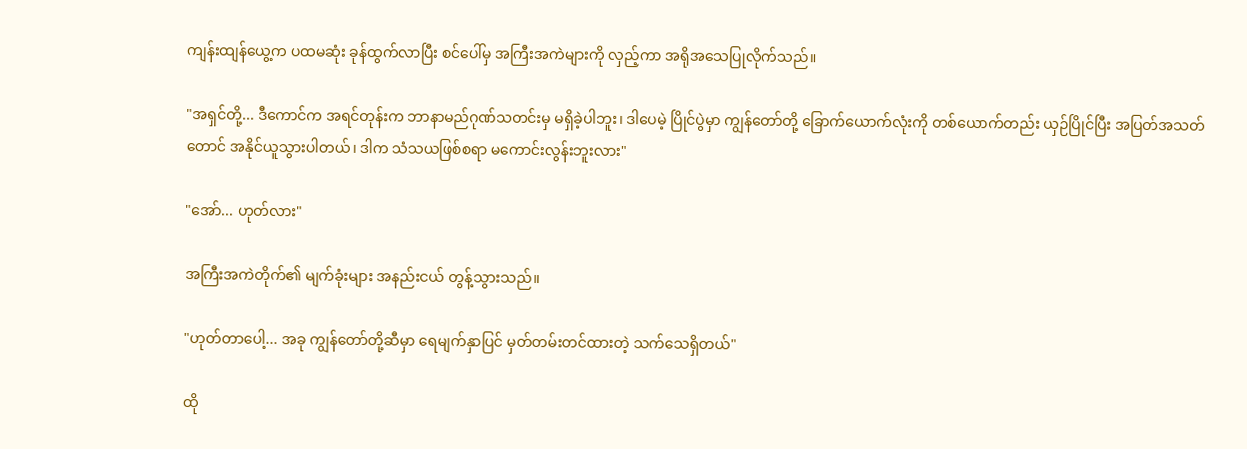ကျန်းထျန်ယွေ့က ပထမဆုံး ခုန်ထွက်လာပြီး စင်ပေါ်မှ အကြီးအကဲများကို လှည့်ကာ အရိုအသေပြုလိုက်သည်။

"အရှင်တို့... ဒီကောင်က အရင်တုန်းက ဘာနာမည်ဂုဏ်သတင်းမှ မရှိခဲ့ပါဘူး၊ ဒါပေမဲ့ ပြိုင်ပွဲမှာ ကျွန်တော်တို့ ခြောက်ယောက်လုံးကို တစ်ယောက်တည်း ယှဉ်ပြိုင်ပြီး အပြတ်အသတ်တောင် အနိုင်ယူသွားပါတယ်၊ ဒါက သံသယဖြစ်စရာ မကောင်းလွန်းဘူးလား"

"အော်... ဟုတ်လား"

အကြီးအကဲတိုက်၏ မျက်ခုံးများ အနည်းငယ် တွန့်သွားသည်။

"ဟုတ်တာပေါ့... အခု ကျွန်တော်တို့ဆီမှာ ရေမျက်နှာပြင် မှတ်တမ်းတင်ထားတဲ့ သက်သေရှိတယ်"

ထို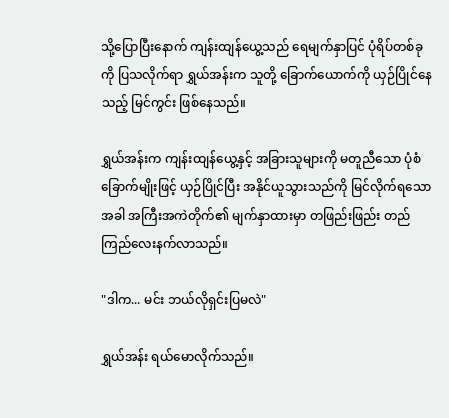သို့ပြောပြီးနောက် ကျန်းထျန်ယွေ့သည် ရေမျက်နှာပြင် ပုံရိပ်တစ်ခုကို ပြသလိုက်ရာ ရွှယ်အန်းက သူတို့ ခြောက်ယောက်ကို ယှဉ်ပြိုင်နေသည့် မြင်ကွင်း ဖြစ်နေသည်။

ရွှယ်အန်းက ကျန်းထျန်ယွေ့နှင့် အခြားသူများကို မတူညီသော ပုံစံခြောက်မျိုးဖြင့် ယှဉ်ပြိုင်ပြီး အနိုင်ယူသွားသည်ကို မြင်လိုက်ရသောအခါ အကြီးအကဲတိုက်၏ မျက်နှာထားမှာ တဖြည်းဖြည်း တည်ကြည်လေးနက်လာသည်။

"ဒါက... မင်း ဘယ်လိုရှင်းပြမလဲ"

ရွှယ်အန်း ရယ်မောလိုက်သည်။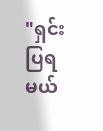"ရှင်းပြရမယ်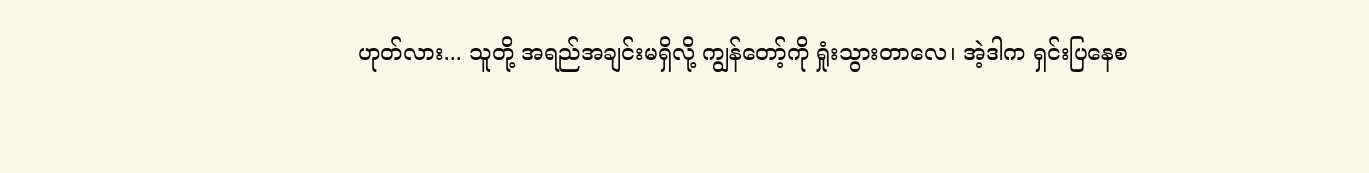ဟုတ်လား... သူတို့ အရည်အချင်းမရှိလို့ ကျွန်တော့်ကို ရှုံးသွားတာလေ၊ အဲ့ဒါက ရှင်းပြနေစ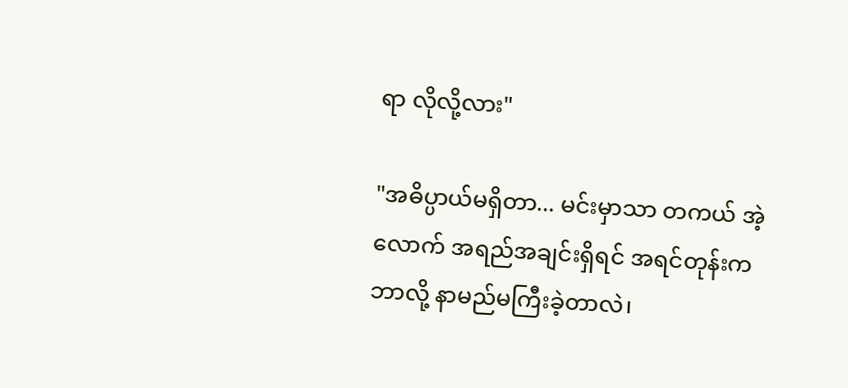ရာ လိုလို့လား"

"အဓိပ္ပာယ်မရှိတာ... မင်းမှာသာ တကယ် အဲ့လောက် အရည်အချင်းရှိရင် အရင်တုန်းက ဘာလို့ နာမည်မကြီးခဲ့တာလဲ၊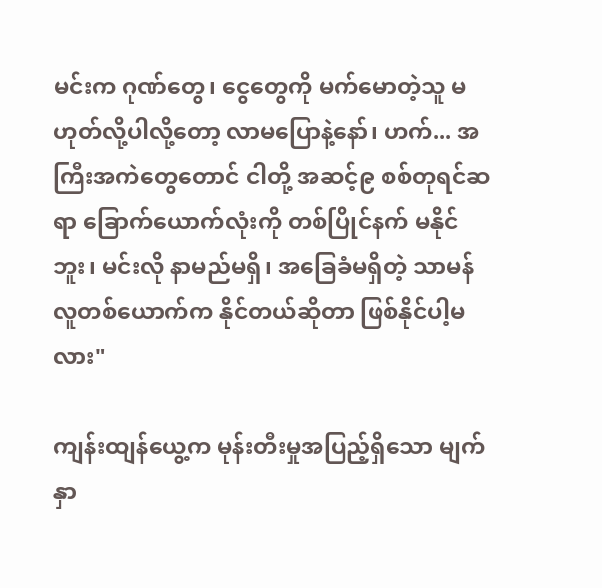မင်းက ဂုဏ်တွေ၊ ငွေတွေကို မက်မောတဲ့သူ မဟုတ်လို့ပါလို့တော့ လာမပြောနဲ့နော်၊ ဟက်... အကြီးအကဲတွေတောင် ငါတို့ အဆင့်၉ စစ်တုရင်ဆရာ ခြောက်ယောက်လုံးကို တစ်ပြိုင်နက် မနိုင်ဘူး၊ မင်းလို နာမည်မရှိ၊ အခြေခံမရှိတဲ့ သာမန်လူတစ်ယောက်က နိုင်တယ်ဆိုတာ ဖြစ်နိုင်ပါ့မလား"

ကျန်းထျန်ယွေ့က မုန်းတီးမှုအပြည့်ရှိသော မျက်နှာ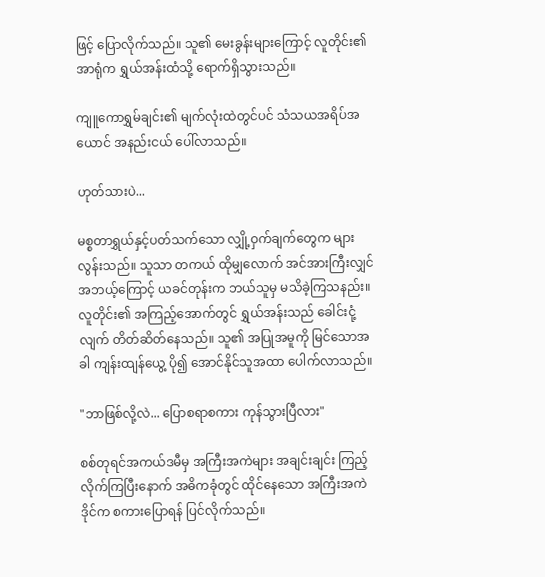ဖြင့် ပြောလိုက်သည်။ သူ၏ မေးခွန်းများကြောင့် လူတိုင်း၏ အာရုံက ရွှယ်အန်းထံသို့ ရောက်ရှိသွားသည်။

ကျူကောရွှမ်ချင်း၏ မျက်လုံးထဲတွင်ပင် သံသယအရိပ်အယောင် အနည်းငယ် ပေါ်လာသည်။

ဟုတ်သားပဲ...

မစ္စတာရွှယ်နှင့်ပတ်သက်သော လျှို့ဝှက်ချက်တွေက များလွန်းသည်။ သူသာ တကယ် ထိုမျှလောက် အင်အားကြီးလျှင် အဘယ့်ကြောင့် ယခင်တုန်းက ဘယ်သူမှ မသိခဲ့ကြသနည်း။ လူတိုင်း၏ အကြည့်အောက်တွင် ရွှယ်အန်းသည် ခေါင်းငုံ့လျက် တိတ်ဆိတ်နေသည်။ သူ၏ အပြုအမူကို မြင်သောအခါ ကျန်းထျန်ယွေ့ ပို၍ အောင်နိုင်သူအထာ ပေါက်လာသည်။

"ဘာဖြစ်လို့လဲ... ပြောစရာစကား ကုန်သွားပြီလား"

စစ်တုရင်အကယ်ဒမီမှ အကြီးအကဲများ အချင်းချင်း ကြည့်လိုက်ကြပြီးနောက် အဓိကခုံတွင် ထိုင်နေသော အကြီးအကဲဒိုင်က စကားပြောရန် ပြင်လိုက်သည်။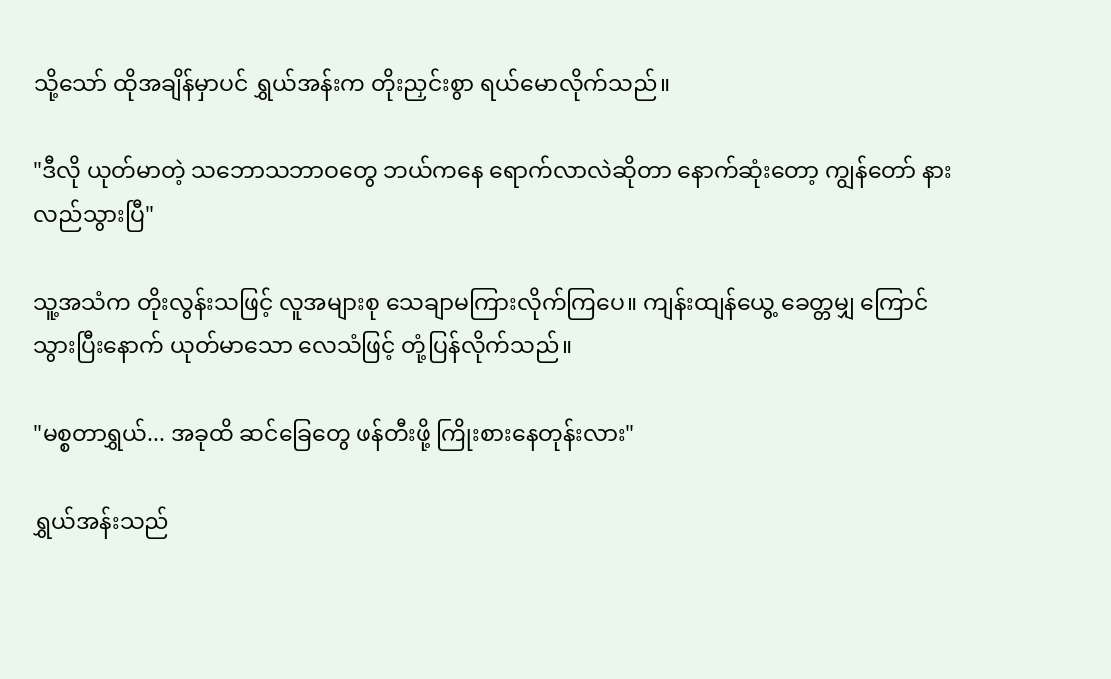သို့သော် ထိုအချိန်မှာပင် ရွှယ်အန်းက တိုးညှင်းစွာ ရယ်မောလိုက်သည်။

"ဒီလို ယုတ်မာတဲ့ သဘောသဘာဝတွေ ဘယ်ကနေ ရောက်လာလဲဆိုတာ နောက်ဆုံးတော့ ကျွန်တော် နားလည်သွားပြီ"

သူ့အသံက တိုးလွန်းသဖြင့် လူအများစု သေချာမကြားလိုက်ကြပေ။ ကျန်းထျန်ယွေ့ ခေတ္တမျှ ကြောင်သွားပြီးနောက် ယုတ်မာသော လေသံဖြင့် တုံ့ပြန်လိုက်သည်။

"မစ္စတာရွှယ်... အခုထိ ဆင်ခြေတွေ ဖန်တီးဖို့ ကြိုးစားနေတုန်းလား"

ရွှယ်အန်းသည်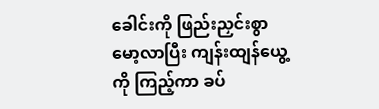ခေါင်းကို ဖြည်းညှင်းစွာ မော့လာပြီး ကျန်းထျန်ယွေ့ကို ကြည့်ကာ ခပ်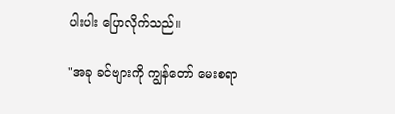ပါးပါး ပြောလိုက်သည်။

"အခု ခင်ဗျားကို ကျွန်တော် မေးစရာ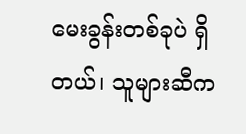မေးခွန်းတစ်ခုပဲ ရှိတယ်၊ သူများဆီက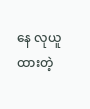နေ လုယူထားတဲ့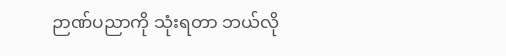ဉာဏ်ပညာကို သုံးရတာ ဘယ်လို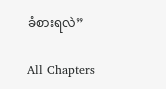ခံစားရလဲ”

All Chapters